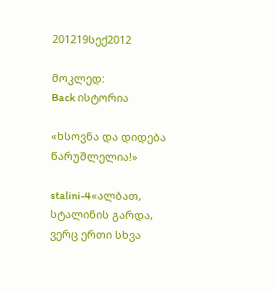201219სექ2012

მოკლედ:
Back ისტორია

«ხსოვნა და დიდება წარუშლელია!»

stalini-4«ალბათ, სტალინის გარდა, ვერც ერთი სხვა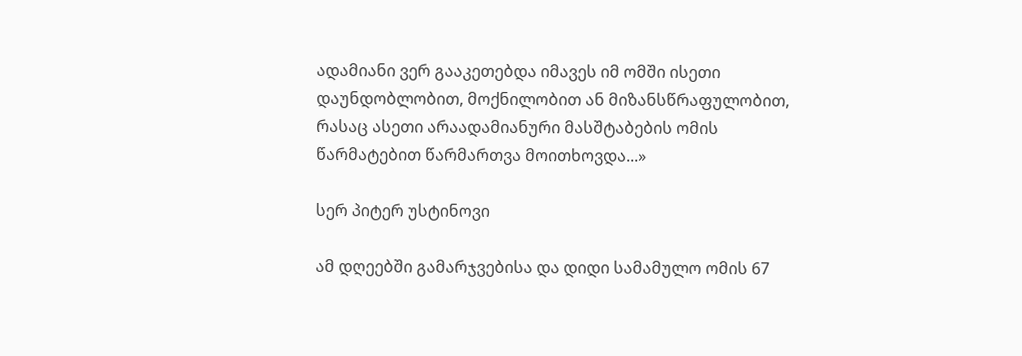ადამიანი ვერ გააკეთებდა იმავეს იმ ომში ისეთი დაუნდობლობით, მოქნილობით ან მიზანსწრაფულობით, რასაც ასეთი არაადამიანური მასშტაბების ომის წარმატებით წარმართვა მოითხოვდა...»

სერ პიტერ უსტინოვი

ამ დღეებში გამარჯვებისა და დიდი სამამულო ომის 67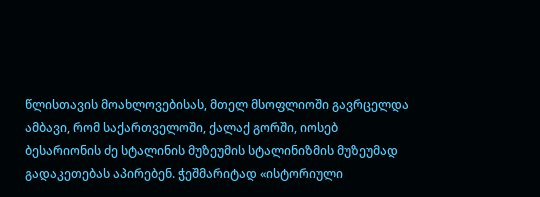წლისთავის მოახლოვებისას, მთელ მსოფლიოში გავრცელდა ამბავი, რომ საქართველოში, ქალაქ გორში, იოსებ ბესარიონის ძე სტალინის მუზეუმის სტალინიზმის მუზეუმად გადაკეთებას აპირებენ. ჭეშმარიტად «ისტორიული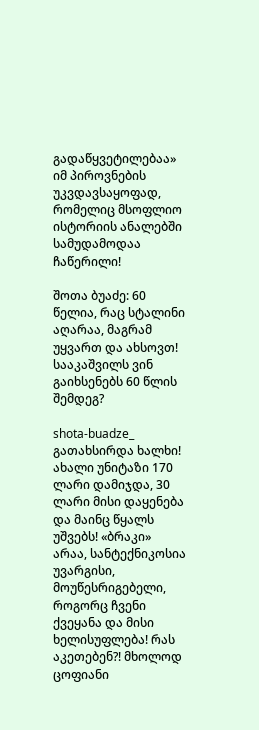გადაწყვეტილებაა» იმ პიროვნების უკვდავსაყოფად, რომელიც მსოფლიო ისტორიის ანალებში სამუდამოდაა ჩაწერილი!

შოთა ბუაძე: 60 წელია, რაც სტალინი აღარაა, მაგრამ უყვართ და ახსოვთ! სააკაშვილს ვინ გაიხსენებს 60 წლის შემდეგ?

shota-buadze_ გათახსირდა ხალხი! ახალი უნიტაზი 170 ლარი დამიჯდა, 30 ლარი მისი დაყენება და მაინც წყალს უშვებს! «ბრაკი» არაა, სანტექნიკოსია უვარგისი, მოუწესრიგებელი, როგორც ჩვენი ქვეყანა და მისი ხელისუფლება! რას აკეთებენ?! მხოლოდ ცოფიანი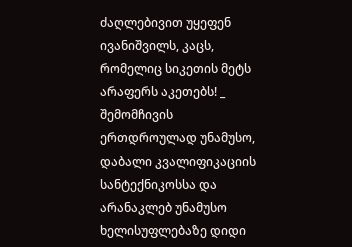ძაღლებივით უყეფენ ივანიშვილს, კაცს, რომელიც სიკეთის მეტს არაფერს აკეთებს! _ შემომჩივის ერთდროულად უნამუსო, დაბალი კვალიფიკაციის სანტექნიკოსსა და არანაკლებ უნამუსო ხელისუფლებაზე დიდი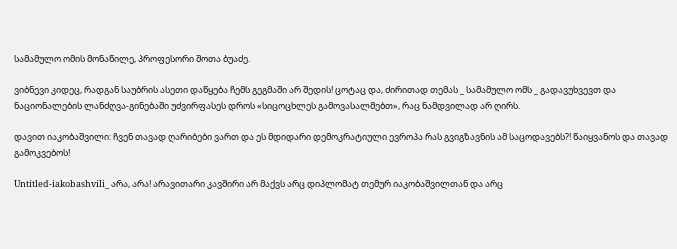სამამულო ომის მონაწილე, პროფესორი შოთა ბუაძე.

ვიბნევი კიდეც, რადგან საუბრის ასეთი დაწყება ჩემს გეგმაში არ შედის! ცოტაც და, ძირითად თემას _ სამამულო ომს _ გადავუხვევთ და ნაციონალების ლანძღვა-გინებაში უძვირფასეს დროს «სიცოცხლეს გამოვასალმებთ», რაც ნამდვილად არ ღირს.

დავით იაკობაშვილი: ჩვენ თავად ღარიბები ვართ და ეს მდიდარი დემოკრატიული ევროპა რას გვიგზავნის ამ საცოდავებს?! წაიყვანოს და თავად გამოკვებოს!

Untitled-iakobashvili_ არა, არა! არავითარი კავშირი არ მაქვს არც დიპლომატ თემურ იაკობაშვილთან და არც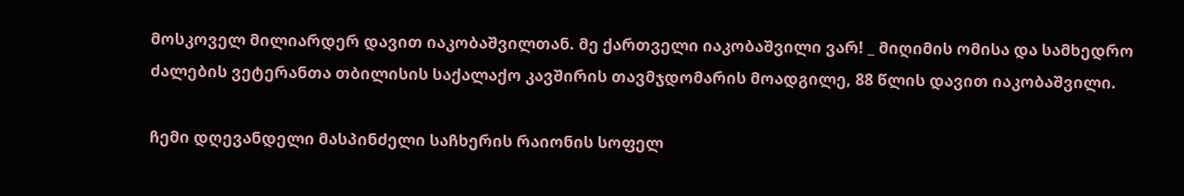მოსკოველ მილიარდერ დავით იაკობაშვილთან. მე ქართველი იაკობაშვილი ვარ! _ მიღიმის ომისა და სამხედრო ძალების ვეტერანთა თბილისის საქალაქო კავშირის თავმჯდომარის მოადგილე, 88 წლის დავით იაკობაშვილი.

ჩემი დღევანდელი მასპინძელი საჩხერის რაიონის სოფელ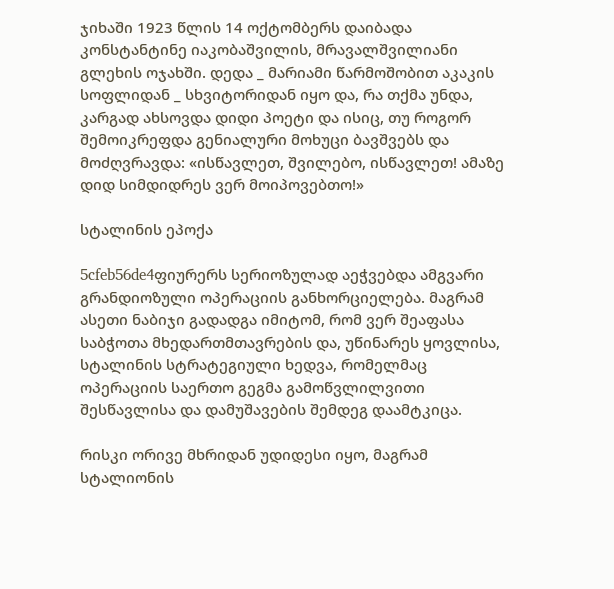ჯიხაში 1923 წლის 14 ოქტომბერს დაიბადა კონსტანტინე იაკობაშვილის, მრავალშვილიანი გლეხის ოჯახში. დედა _ მარიამი წარმოშობით აკაკის სოფლიდან _ სხვიტორიდან იყო და, რა თქმა უნდა, კარგად ახსოვდა დიდი პოეტი და ისიც, თუ როგორ შემოიკრეფდა გენიალური მოხუცი ბავშვებს და მოძღვრავდა: «ისწავლეთ, შვილებო, ისწავლეთ! ამაზე დიდ სიმდიდრეს ვერ მოიპოვებთო!»

სტალინის ეპოქა

5cfeb56de4ფიურერს სერიოზულად აეჭვებდა ამგვარი გრანდიოზული ოპერაციის განხორციელება. მაგრამ ასეთი ნაბიჯი გადადგა იმიტომ, რომ ვერ შეაფასა საბჭოთა მხედართმთავრების და, უწინარეს ყოვლისა, სტალინის სტრატეგიული ხედვა, რომელმაც ოპერაციის საერთო გეგმა გამოწვლილვითი შესწავლისა და დამუშავების შემდეგ დაამტკიცა.

რისკი ორივე მხრიდან უდიდესი იყო, მაგრამ სტალიონის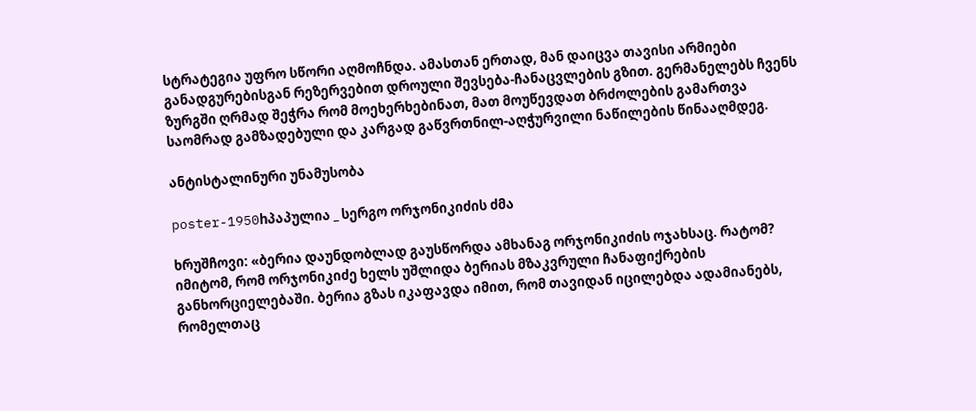სტრატეგია უფრო სწორი აღმოჩნდა. ამასთან ერთად, მან დაიცვა თავისი არმიები განადგურებისგან რეზერვებით დროული შევსება-ჩანაცვლების გზით. გერმანელებს ჩვენს ზურგში ღრმად შეჭრა რომ მოეხერხებინათ, მათ მოუწევდათ ბრძოლების გამართვა საომრად გამზადებული და კარგად გაწვრთნილ-აღჭურვილი ნაწილების წინააღმდეგ.

ანტისტალინური უნამუსობა

poster-1950hპაპულია _ სერგო ორჯონიკიძის ძმა

ხრუშჩოვი: «ბერია დაუნდობლად გაუსწორდა ამხანაგ ორჯონიკიძის ოჯახსაც. რატომ? იმიტომ, რომ ორჯონიკიძე ხელს უშლიდა ბერიას მზაკვრული ჩანაფიქრების განხორციელებაში. ბერია გზას იკაფავდა იმით, რომ თავიდან იცილებდა ადამიანებს, რომელთაც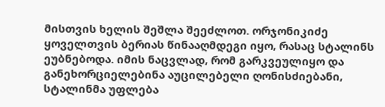მისთვის ხელის შეშლა შეეძლოთ. ორჯონიკიძე ყოველთვის ბერიას წინააღმდეგი იყო, რასაც სტალინს ეუბნებოდა. იმის ნაცვლად, რომ გარკვეულიყო და განეხორციელებინა აუცილებელი ღონისძიებანი, სტალინმა უფლება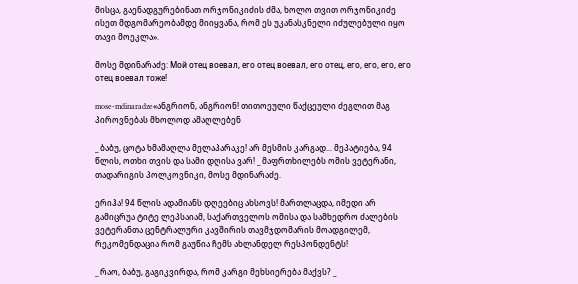მისცა, გაენადგურებინათ ორჯონიკიძის ძმა, ხოლო თვით ორჯონიკიძე ისეთ მდგომარეობამდე მიიყვანა, რომ ეს უკანასკნელი იძულებული იყო თავი მოეკლა».

მოსე მდინარაძე: Мой отец воевал, его отец воевал, его отец, его, его, его, его отец воевал тоже!

mose-mdinaradze«ანგრიონ, ანგრიონ! თითოეული წაქცეული ძეგლით მაგ პიროვნებას მხოლოდ ამაღლებენ

_ ბაბუ, ცოტა ხმამაღლა მელაპარაკე! არ მესმის კარგად... მეპატიება, 94 წლის, ოთხი თვის და სამი დღისა ვარ! _ მაფრთხილებს ომის ვეტერანი, თადარიგის პოლკოვნიკი, მოსე მდინარაძე.

ერიჰა! 94 წლის ადამიანს დღეებიც ახსოვს! მართლაცდა, იმედი არ გამიცრუა ტიტე ლეპსაიამ, საქართველოს ომისა და სამხედრო ძალების ვეტერანთა ცენტრალური კავშირის თავმჯდომარის მოადგილემ, რეკომენდაცია რომ გაუწია ჩემს ახლანდელ რესპონდენტს!

_ რაო, ბაბუ, გაგიკვირდა, რომ კარგი მეხსიერება მაქვს? _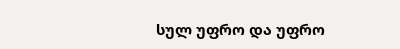სულ უფრო და უფრო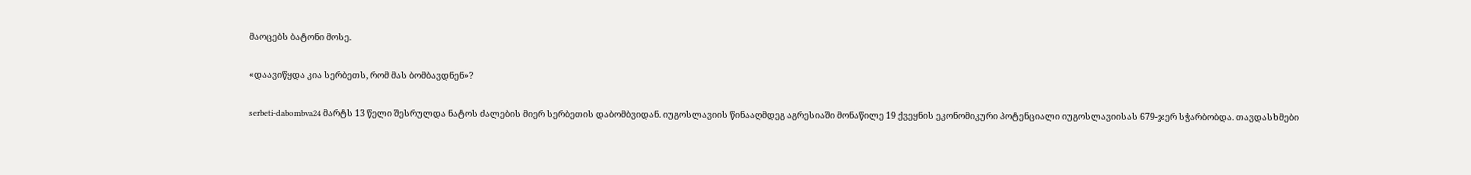მაოცებს ბატონი მოსე.

«დაავიწყდა კია სერბეთს, რომ მას ბომბავდნენ»?

serbeti-dabombva24 მარტს 13 წელი შესრულდა ნატოს ძალების მიერ სერბეთის დაბომბვიდან. იუგოსლავიის წინააღმდეგ აგრესიაში მონაწილე 19 ქვეყნის ეკონომიკური პოტენციალი იუგოსლავიისას 679-ჯერ სჭარბობდა. თავდასხმები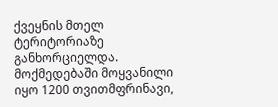ქვეყნის მთელ ტერიტორიაზე განხორციელდა. მოქმედებაში მოყვანილი იყო 1200 თვითმფრინავი,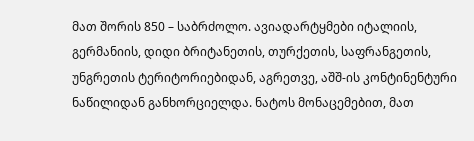მათ შორის 850 – საბრძოლო. ავიადარტყმები იტალიის, გერმანიის, დიდი ბრიტანეთის, თურქეთის, საფრანგეთის, უნგრეთის ტერიტორიებიდან, აგრეთვე, აშშ-ის კონტინენტური ნაწილიდან განხორციელდა. ნატოს მონაცემებით, მათ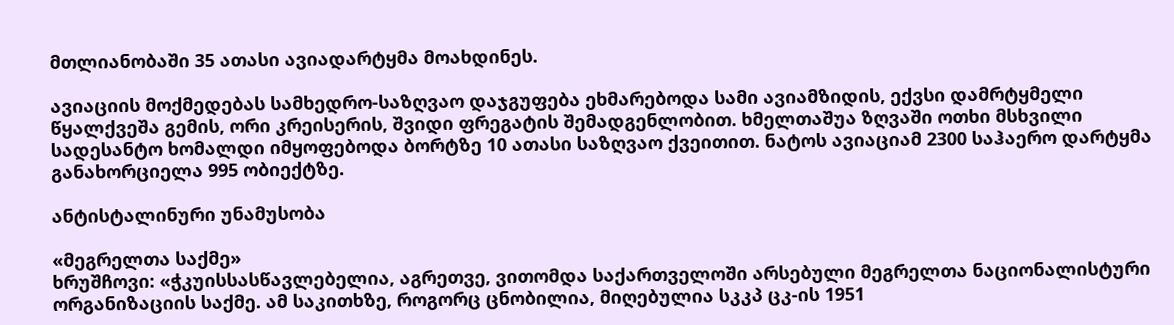მთლიანობაში 35 ათასი ავიადარტყმა მოახდინეს.

ავიაციის მოქმედებას სამხედრო-საზღვაო დაჯგუფება ეხმარებოდა სამი ავიამზიდის, ექვსი დამრტყმელი წყალქვეშა გემის, ორი კრეისერის, შვიდი ფრეგატის შემადგენლობით. ხმელთაშუა ზღვაში ოთხი მსხვილი სადესანტო ხომალდი იმყოფებოდა ბორტზე 10 ათასი საზღვაო ქვეითით. ნატოს ავიაციამ 2300 საჰაერო დარტყმა განახორციელა 995 ობიექტზე.

ანტისტალინური უნამუსობა

«მეგრელთა საქმე»
ხრუშჩოვი: «ჭკუისსასწავლებელია, აგრეთვე, ვითომდა საქართველოში არსებული მეგრელთა ნაციონალისტური ორგანიზაციის საქმე. ამ საკითხზე, როგორც ცნობილია, მიღებულია სკკპ ცკ-ის 1951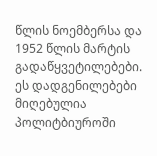წლის ნოემბერსა და 1952 წლის მარტის გადაწყვეტილებები. ეს დადგენილებები მიღებულია პოლიტბიუროში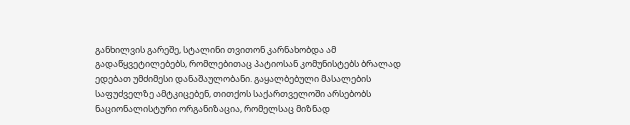განხილვის გარეშე, სტალინი თვითონ კარნახობდა ამ გადაწყვეტილებებს, რომლებითაც პატიოსან კომუნისტებს ბრალად ედებათ უმძიმესი დანაშაულობანი. გაყალბებული მასალების საფუძველზე ამტკიცებენ, თითქოს საქართველოში არსებობს ნაციონალისტური ორგანიზაცია, რომელსაც მიზნად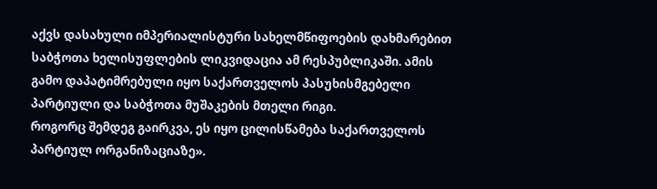აქვს დასახული იმპერიალისტური სახელმწიფოების დახმარებით საბჭოთა ხელისუფლების ლიკვიდაცია ამ რესპუბლიკაში. ამის გამო დაპატიმრებული იყო საქართველოს პასუხისმგებელი პარტიული და საბჭოთა მუშაკების მთელი რიგი.
როგორც შემდეგ გაირკვა, ეს იყო ცილისწამება საქართველოს პარტიულ ორგანიზაციაზე».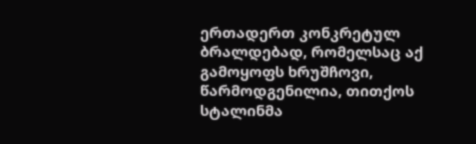ერთადერთ კონკრეტულ ბრალდებად, რომელსაც აქ გამოყოფს ხრუშჩოვი, წარმოდგენილია, თითქოს სტალინმა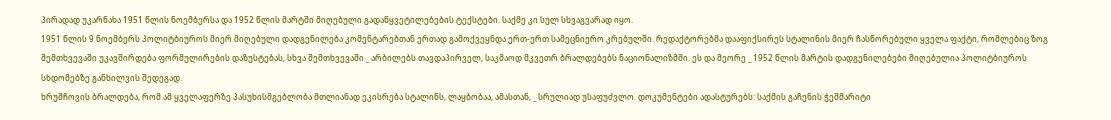პირადად უკარნახა 1951 წლის ნოემბერსა და 1952 წლის მარტში მიღებული გადაწყვეტილებების ტექსტები. საქმე კი სულ სხვაგვარად იყო.
1951 წლის 9 ნოემბერს პოლიტბიუროს მიერ მიღებული დადგენილება კომენტარებთან ერთად გამოქვეყნდა ერთ-ერთ სამეცნიერო კრებულში. რედაქტორებმა დააფიქსირეს სტალინის მიერ ჩასწორებული ყველა ფაქტი, რომლებიც ზოგ შემთხვევაში უკავშირდება ფორმულირების დაზუსტებას, სხვა შემთხვევაში _ არბილებს თავდაპირველ, საკმაოდ მკვეთრ ბრალდებებს ნაციონალიზმში. ეს და მეორე _ 1952 წლის მარტის დადგენილებები მიღებულია პოლიტბიუროს სხდომებზე განხილვის შედეგად.
ხრუშჩოვის ბრალდება, რომ ამ ყველაფერზე პასუხისმგებლობა მთლიანად ეკისრება სტალინს, ლაყბობაა, ამასთან, _ სრულიად უსაფუძვლო. დოკუმენტები ადასტურებს: საქმის გაჩენის ჭეშმარიტი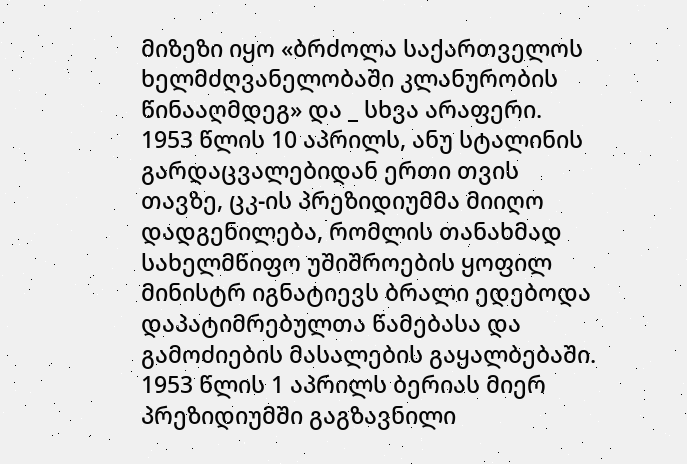მიზეზი იყო «ბრძოლა საქართველოს ხელმძღვანელობაში კლანურობის წინააღმდეგ» და _ სხვა არაფერი.
1953 წლის 10 აპრილს, ანუ სტალინის გარდაცვალებიდან ერთი თვის თავზე, ცკ-ის პრეზიდიუმმა მიიღო დადგენილება, რომლის თანახმად სახელმწიფო უშიშროების ყოფილ მინისტრ იგნატიევს ბრალი ედებოდა დაპატიმრებულთა წამებასა და გამოძიების მასალების გაყალბებაში. 1953 წლის 1 აპრილს ბერიას მიერ პრეზიდიუმში გაგზავნილი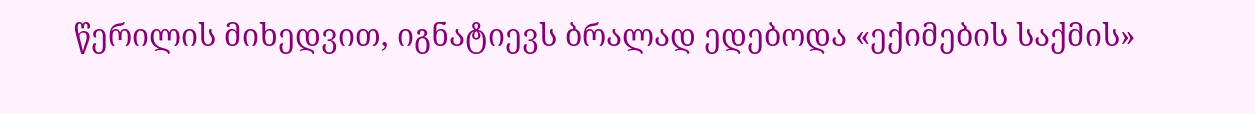წერილის მიხედვით, იგნატიევს ბრალად ედებოდა «ექიმების საქმის»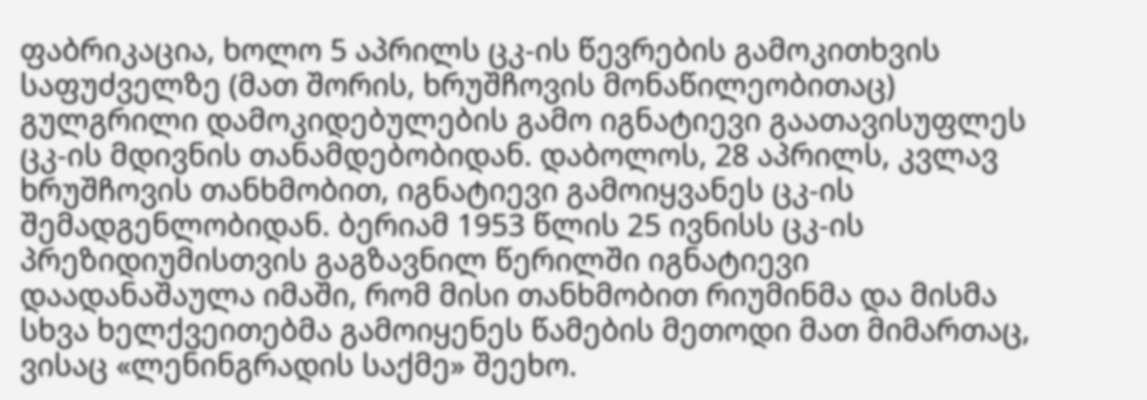ფაბრიკაცია, ხოლო 5 აპრილს ცკ-ის წევრების გამოკითხვის საფუძველზე (მათ შორის, ხრუშჩოვის მონაწილეობითაც) გულგრილი დამოკიდებულების გამო იგნატიევი გაათავისუფლეს ცკ-ის მდივნის თანამდებობიდან. დაბოლოს, 28 აპრილს, კვლავ ხრუშჩოვის თანხმობით, იგნატიევი გამოიყვანეს ცკ-ის შემადგენლობიდან. ბერიამ 1953 წლის 25 ივნისს ცკ-ის პრეზიდიუმისთვის გაგზავნილ წერილში იგნატიევი დაადანაშაულა იმაში, რომ მისი თანხმობით რიუმინმა და მისმა სხვა ხელქვეითებმა გამოიყენეს წამების მეთოდი მათ მიმართაც, ვისაც «ლენინგრადის საქმე» შეეხო.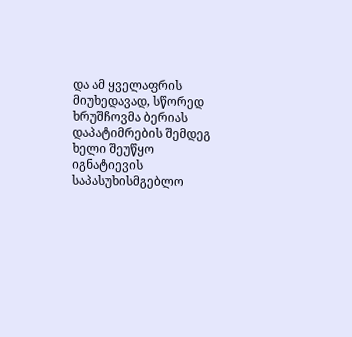და ამ ყველაფრის მიუხედავად, სწორედ ხრუშჩოვმა ბერიას დაპატიმრების შემდეგ ხელი შეუწყო იგნატიევის საპასუხისმგებლო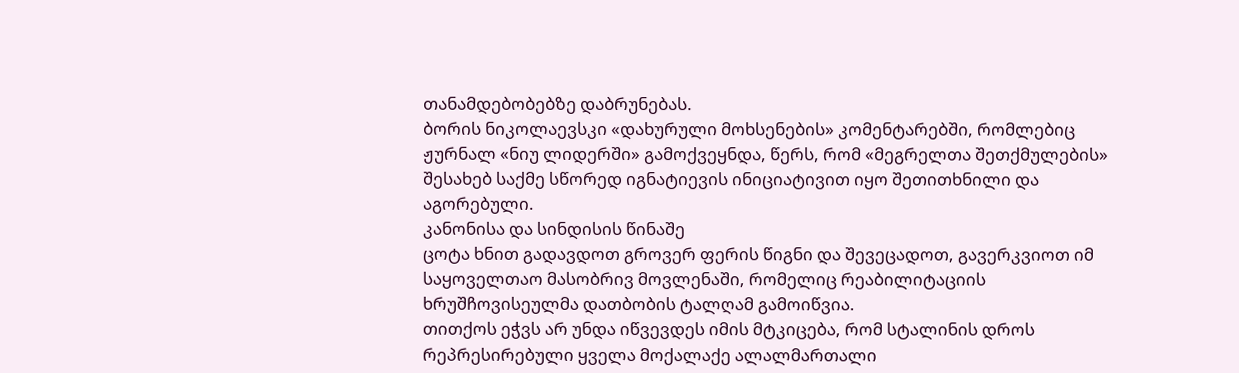თანამდებობებზე დაბრუნებას.
ბორის ნიკოლაევსკი «დახურული მოხსენების» კომენტარებში, რომლებიც ჟურნალ «ნიუ ლიდერში» გამოქვეყნდა, წერს, რომ «მეგრელთა შეთქმულების» შესახებ საქმე სწორედ იგნატიევის ინიციატივით იყო შეთითხნილი და აგორებული.
კანონისა და სინდისის წინაშე
ცოტა ხნით გადავდოთ გროვერ ფერის წიგნი და შევეცადოთ, გავერკვიოთ იმ საყოველთაო მასობრივ მოვლენაში, რომელიც რეაბილიტაციის ხრუშჩოვისეულმა დათბობის ტალღამ გამოიწვია.
თითქოს ეჭვს არ უნდა იწვევდეს იმის მტკიცება, რომ სტალინის დროს რეპრესირებული ყველა მოქალაქე ალალმართალი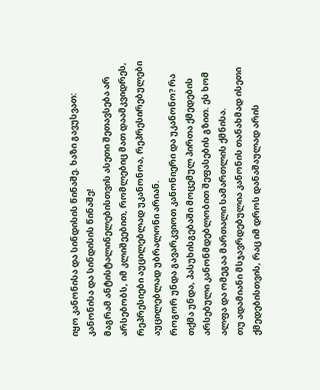იყო კანონისა და სინდისის წინაშე. ხაზი გავუსვათ: კანონისა და სინდისის წინაშე!
მაგრამ ანტისტალინელებისთვის ასეთი შეთავსება არ არსებობს, იმ კლიშეებით, რომლებიც მათ დაამკვიდრეს, რეპრესიები აუცილებლად უკანონოა, რეპრესირებულები აუცილებლად უბრალონი არიან.
როგორ უნდა გავარკვიოთ კანონიერი და უკანონო? რა თქმა უნდა, პასუხისგებაში მოცემულ პირთა ქმედების არსებული კანონმდებლობით შეფასების გზით. ეს ხომ ალფა და ომეგაა მართალი სამართლის ქმნისა.
თუ ადამიანი მსჯავრდებულია კანონის თანახმად ისეთი ქმედებისთვის, რაც იმ დროს დანაშაულად არის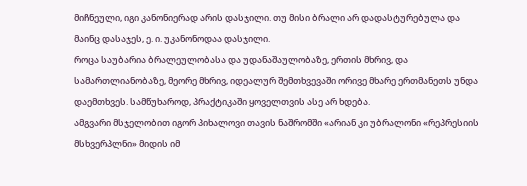მიჩნეული, იგი კანონიერად არის დასჯილი. თუ მისი ბრალი არ დადასტურებულა და მაინც დასაჯეს, ე. ი. უკანონოდაა დასჯილი.
როცა საუბარია ბრალეულობასა და უდანაშაულობაზე, ერთის მხრივ, და სამართლიანობაზე, მეორე მხრივ, იდეალურ შემთხვევაში ორივე მხარე ერთმანეთს უნდა დაემთხვეს. სამწუხაროდ, პრაქტიკაში ყოველთვის ასე არ ხდება.
ამგვარი მსჯელობით იგორ პიხალოვი თავის ნაშრომში «არიან კი უბრალონი «რეპრესიის მსხვერპლნი» მიდის იმ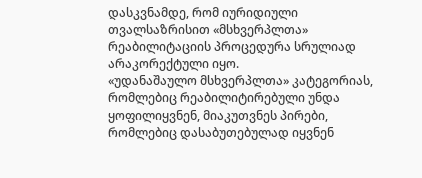დასკვნამდე, რომ იურიდიული თვალსაზრისით «მსხვერპლთა» რეაბილიტაციის პროცედურა სრულიად არაკორექტული იყო.
«უდანაშაულო მსხვერპლთა» კატეგორიას, რომლებიც რეაბილიტირებული უნდა ყოფილიყვნენ, მიაკუთვნეს პირები, რომლებიც დასაბუთებულად იყვნენ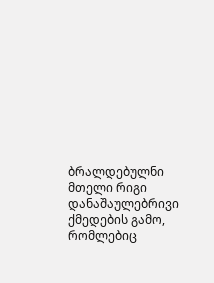ბრალდებულნი მთელი რიგი დანაშაულებრივი ქმედების გამო, რომლებიც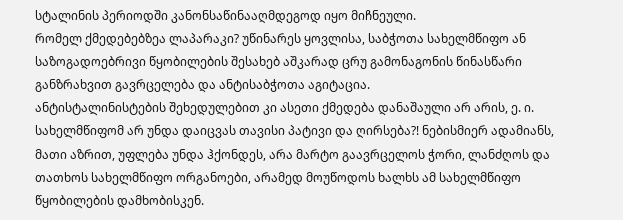სტალინის პერიოდში კანონსაწინააღმდეგოდ იყო მიჩნეული.
რომელ ქმედებებზეა ლაპარაკი? უწინარეს ყოვლისა, საბჭოთა სახელმწიფო ან საზოგადოებრივი წყობილების შესახებ აშკარად ცრუ გამონაგონის წინასწარი განზრახვით გავრცელება და ანტისაბჭოთა აგიტაცია.
ანტისტალინისტების შეხედულებით კი ასეთი ქმედება დანაშაული არ არის, ე. ი. სახელმწიფომ არ უნდა დაიცვას თავისი პატივი და ღირსება?! ნებისმიერ ადამიანს, მათი აზრით, უფლება უნდა ჰქონდეს, არა მარტო გაავრცელოს ჭორი, ლანძღოს და თათხოს სახელმწიფო ორგანოები, არამედ მოუწოდოს ხალხს ამ სახელმწიფო წყობილების დამხობისკენ.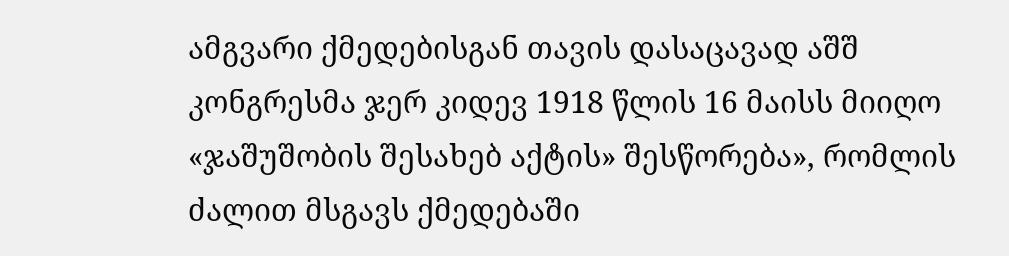ამგვარი ქმედებისგან თავის დასაცავად აშშ კონგრესმა ჯერ კიდევ 1918 წლის 16 მაისს მიიღო «ჯაშუშობის შესახებ აქტის» შესწორება», რომლის ძალით მსგავს ქმედებაში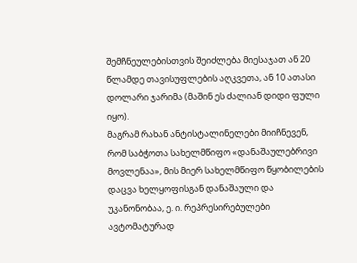შემჩნეულებისთვის შეიძლება მიესაჯათ ან 20 წლამდე თავისუფლების აღკვეთა, ან 10 ათასი დოლარი ჯარიმა (მაშინ ეს ძალიან დიდი ფული იყო).
მაგრამ რახან ანტისტალინელები მიიჩნევენ, რომ საბჭოთა სახელმწიფო «დანაშაულებრივი მოვლენაა», მის მიერ სახელმწიფო წყობილების დაცვა ხელყოფისგან დანაშაული და უკანონობაა, ე. ი. რეპრესირებულები ავტომატურად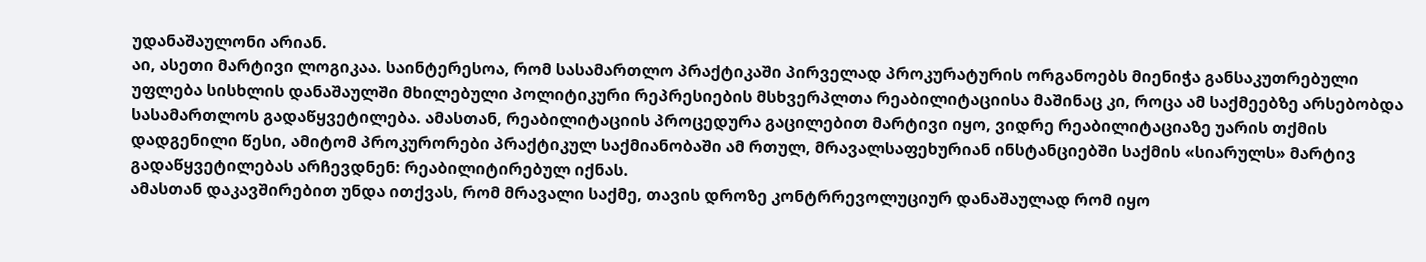უდანაშაულონი არიან.
აი, ასეთი მარტივი ლოგიკაა. საინტერესოა, რომ სასამართლო პრაქტიკაში პირველად პროკურატურის ორგანოებს მიენიჭა განსაკუთრებული უფლება სისხლის დანაშაულში მხილებული პოლიტიკური რეპრესიების მსხვერპლთა რეაბილიტაციისა მაშინაც კი, როცა ამ საქმეებზე არსებობდა სასამართლოს გადაწყვეტილება. ამასთან, რეაბილიტაციის პროცედურა გაცილებით მარტივი იყო, ვიდრე რეაბილიტაციაზე უარის თქმის დადგენილი წესი, ამიტომ პროკურორები პრაქტიკულ საქმიანობაში ამ რთულ, მრავალსაფეხურიან ინსტანციებში საქმის «სიარულს» მარტივ გადაწყვეტილებას არჩევდნენ: რეაბილიტირებულ იქნას.
ამასთან დაკავშირებით უნდა ითქვას, რომ მრავალი საქმე, თავის დროზე კონტრრევოლუციურ დანაშაულად რომ იყო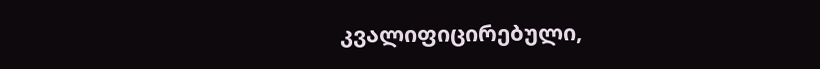კვალიფიცირებული,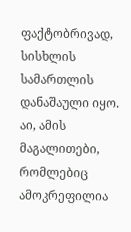ფაქტობრივად, სისხლის სამართლის დანაშაული იყო.
აი, ამის მაგალითები, რომლებიც ამოკრეფილია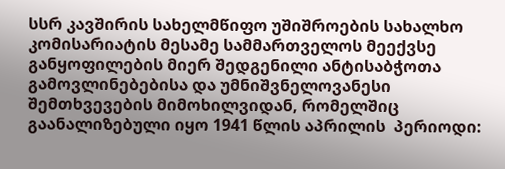სსრ კავშირის სახელმწიფო უშიშროების სახალხო კომისარიატის მესამე სამმართველოს მეექვსე განყოფილების მიერ შედგენილი ანტისაბჭოთა გამოვლინებებისა და უმნიშვნელოვანესი შემთხვევების მიმოხილვიდან, რომელშიც გაანალიზებული იყო 1941 წლის აპრილის  პერიოდი: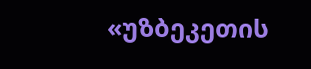«უზბეკეთის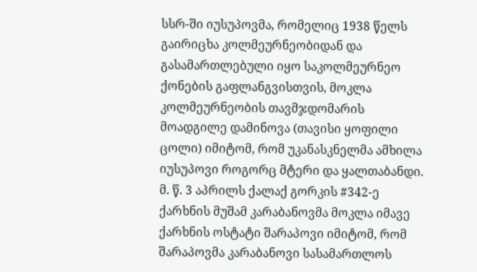სსრ-ში იუსუპოვმა, რომელიც 1938 წელს გაირიცხა კოლმეურნეობიდან და გასამართლებული იყო საკოლმეურნეო ქონების გაფლანგვისთვის, მოკლა კოლმეურნეობის თავმჯდომარის მოადგილე დამინოვა (თავისი ყოფილი ცოლი) იმიტომ, რომ უკანასკნელმა ამხილა იუსუპოვი როგორც მტერი და ყალთაბანდი.
მ. წ. 3 აპრილს ქალაქ გორკის #342-ე ქარხნის მუშამ კარაბანოვმა მოკლა იმავე ქარხნის ოსტატი შარაპოვი იმიტომ, რომ შარაპოვმა კარაბანოვი სასამართლოს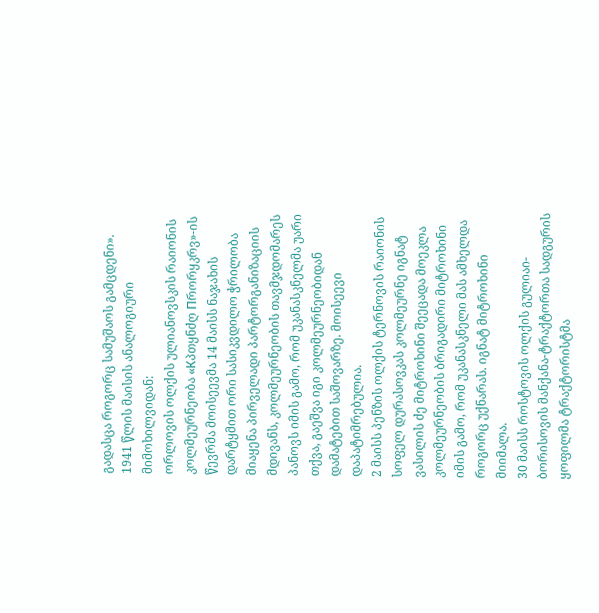გადასცა როგორც სამუშაოს გამცდენი».
1941 წლის მაისის ანალოგიური მიმოხილვიდან:
ორლოვის ოლქის ულიანოვსკის რაიონის კოლმეურნეობა «Кპთყნძღ Пრორყკრვ»-ის წევრმა მოისეევმა 14 მაისს ნაჯახის დარტყმით ორი სასიკვდილო ჭრილობა მიაყენა პირველადი პარტორგანიზაციის მდივანს, კოლმეურნეობის თავმჯდომარეს პანოვს იმის გამო, რომ უკანასკნელმა უარი თქვა, გაეშვა იგი კოლმეურნეობიდან დამატებით საშოვარზე. მოისეევი დაპატიმრებულია.
2 მაისს პენზის ოლქის ტერნოვის რაიონის სოფელ დურასოვკას კოლმეურნე იგნატ ვასილის ძე მიტროხინი შეეცადა მოეკლა კოლმეურნეობის ბრიგადირი მიტროხინი იმის გამო, რომ უკანასკნელი მას ამხელდა როგორც უქნარას. იგნატ მიტროხინი მიიმალა.
30 მაისს როსტოვის ოლქის გულიაი-ბორისოვის მანქანა-ტრაქტორთა სადგურის ყოფილმა ტრაქტორისტმა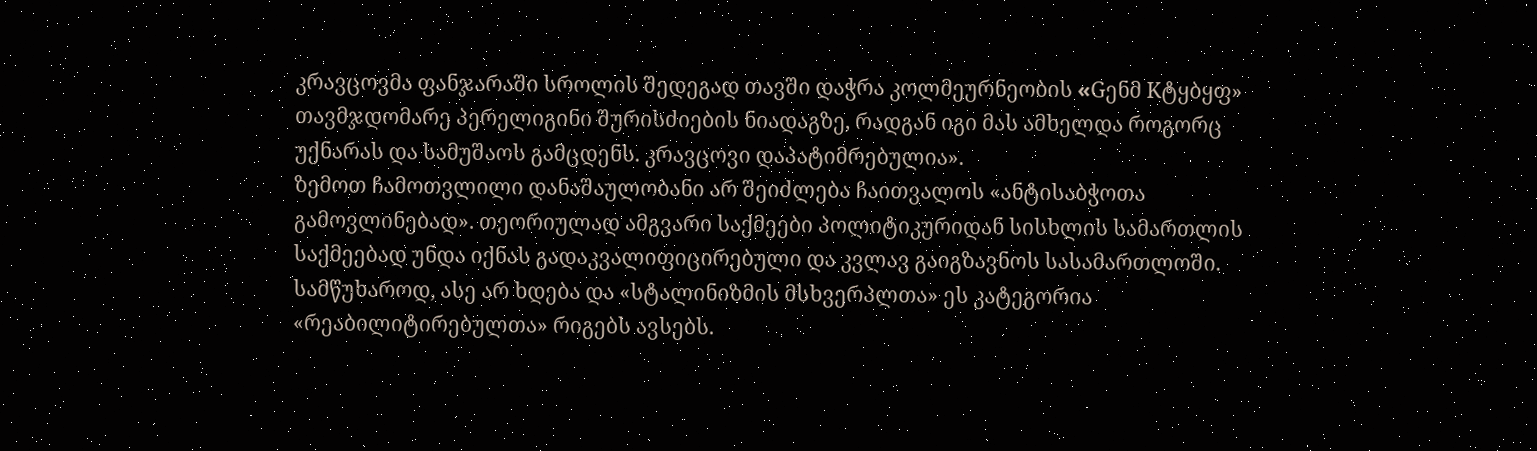კრავცოვმა ფანჯარაში სროლის შედეგად თავში დაჭრა კოლმეურნეობის «Gენმ Kტყბყფ» თავმჯდომარე პერელიგინი შურისძიების ნიადაგზე, რადგან იგი მას ამხელდა როგორც უქნარას და სამუშაოს გამცდენს. კრავცოვი დაპატიმრებულია».
ზემოთ ჩამოთვლილი დანაშაულობანი არ შეიძლება ჩაითვალოს «ანტისაბჭოთა გამოვლინებად». თეორიულად ამგვარი საქმეები პოლიტიკურიდან სისხლის სამართლის საქმეებად უნდა იქნას გადაკვალიფიცირებული და კვლავ გაიგზავნოს სასამართლოში. სამწუხაროდ, ასე არ ხდება და «სტალინიზმის მსხვერპლთა» ეს კატეგორია «რეაბილიტირებულთა» რიგებს ავსებს.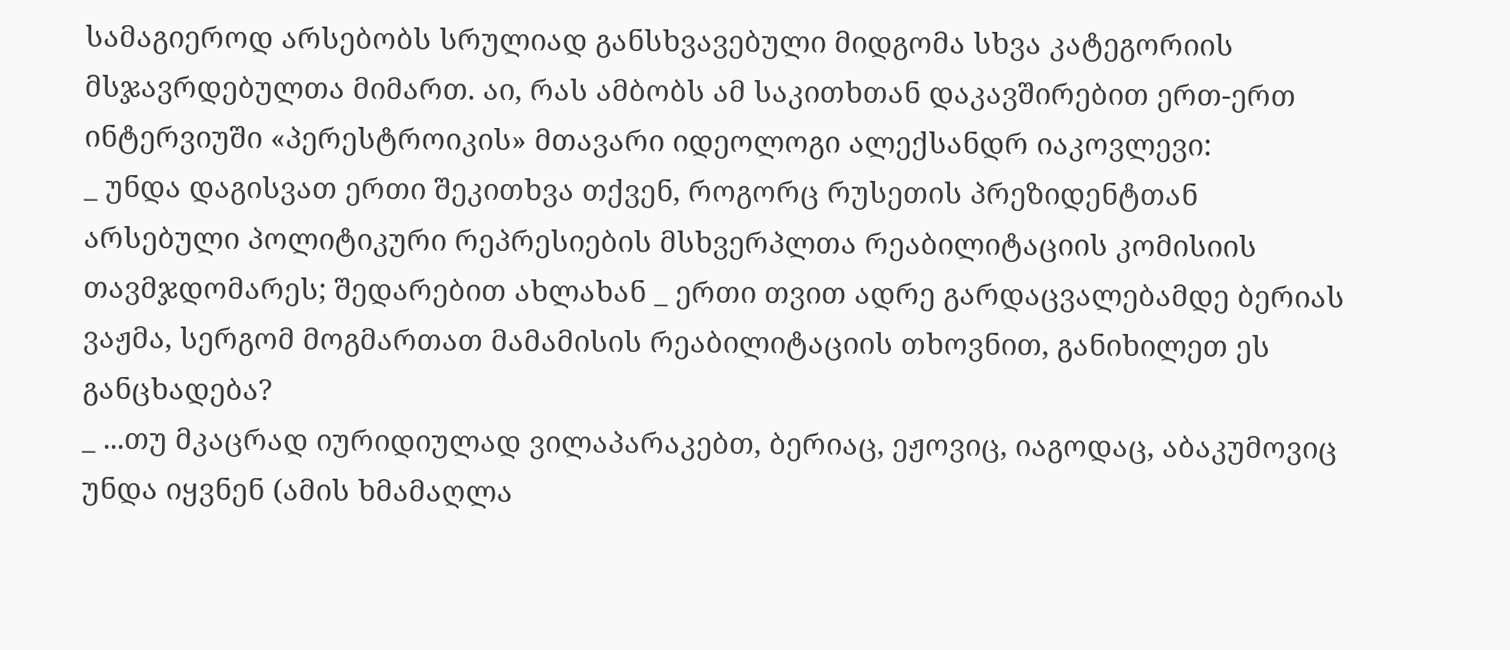სამაგიეროდ არსებობს სრულიად განსხვავებული მიდგომა სხვა კატეგორიის მსჯავრდებულთა მიმართ. აი, რას ამბობს ამ საკითხთან დაკავშირებით ერთ-ერთ  ინტერვიუში «პერესტროიკის» მთავარი იდეოლოგი ალექსანდრ იაკოვლევი:
_ უნდა დაგისვათ ერთი შეკითხვა თქვენ, როგორც რუსეთის პრეზიდენტთან არსებული პოლიტიკური რეპრესიების მსხვერპლთა რეაბილიტაციის კომისიის თავმჯდომარეს; შედარებით ახლახან _ ერთი თვით ადრე გარდაცვალებამდე ბერიას ვაჟმა, სერგომ მოგმართათ მამამისის რეაბილიტაციის თხოვნით, განიხილეთ ეს განცხადება?
_ ...თუ მკაცრად იურიდიულად ვილაპარაკებთ, ბერიაც, ეჟოვიც, იაგოდაც, აბაკუმოვიც უნდა იყვნენ (ამის ხმამაღლა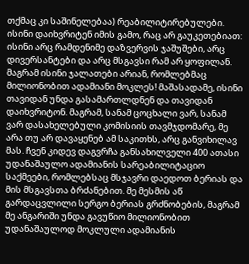თქმაც კი საშინელებაა) რეაბილიტირებულები. ისინი დაიხვრიტენ იმის გამო, რაც არ გაუკეთებიათ: ისინი არც რამდენიმე დაზვერვის ჯაშუშები, არც დივერსანტები და არც მსგავსი რამ არ ყოფილან. მაგრამ ისინი ჯალათები არიან, რომლებმაც მილიონობით ადამიანი მოკლეს! მაშასადამე, ისინი თავიდან უნდა გასამართლდნენ და თავიდან დაიხვრიტონ. მაგრამ, სანამ ცოცხალი ვარ, სანამ ვარ დასახელებული კომისიის თავმჯდომარე, მე არა თუ არ დავაყენებ ამ საკითხს, არც განვიხილავ მას. ჩვენ კიდევ დაგვრჩა განსახილველი 400 ათასი უდანაშაულო ადამიანის სარეაბილიტაციო საქმეები, რომლებსაც მსჯავრი დაედოთ ბერიას და მის მსგავსთა ბრძანებით. მე მესმის აწ გარდაცვლილი სერგო ბერიას გრძნობების, მაგრამ მე ანგარიში უნდა გავუწიო მილიონობით უდანაშაულოდ მოკლული ადამიანის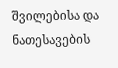შვილებისა და ნათესავების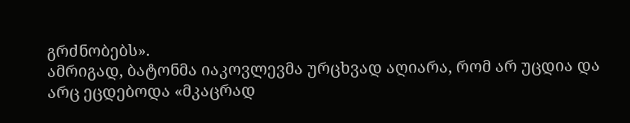გრძნობებს».
ამრიგად, ბატონმა იაკოვლევმა ურცხვად აღიარა, რომ არ უცდია და არც ეცდებოდა «მკაცრად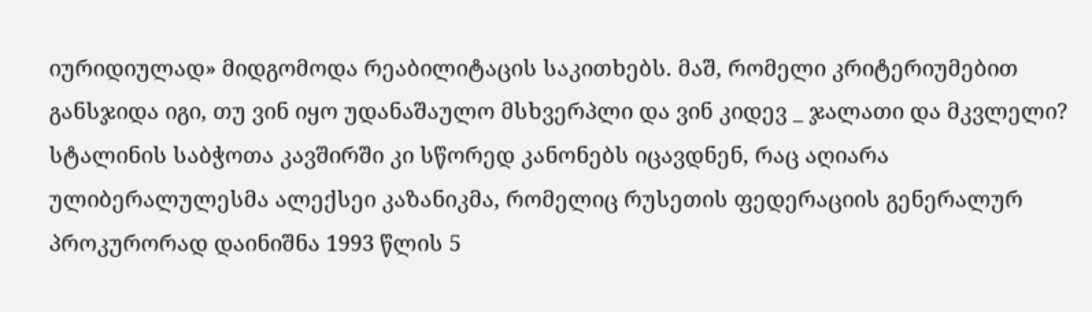იურიდიულად» მიდგომოდა რეაბილიტაცის საკითხებს. მაშ, რომელი კრიტერიუმებით განსჯიდა იგი, თუ ვინ იყო უდანაშაულო მსხვერპლი და ვინ კიდევ _ ჯალათი და მკვლელი?
სტალინის საბჭოთა კავშირში კი სწორედ კანონებს იცავდნენ, რაც აღიარა ულიბერალულესმა ალექსეი კაზანიკმა, რომელიც რუსეთის ფედერაციის გენერალურ პროკურორად დაინიშნა 1993 წლის 5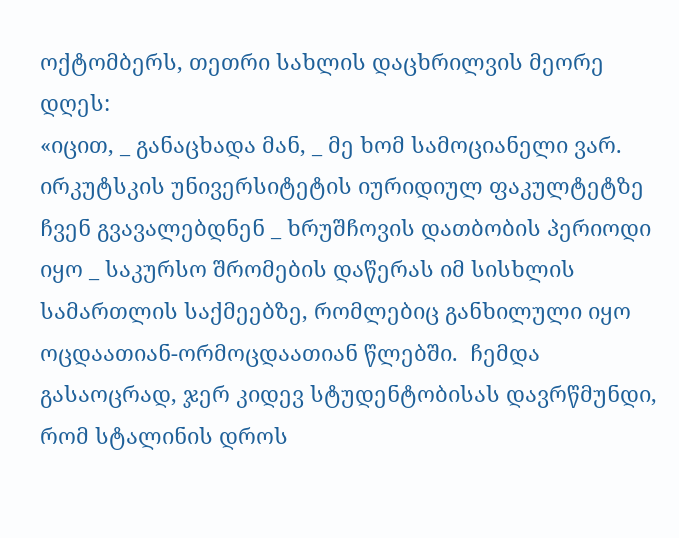ოქტომბერს, თეთრი სახლის დაცხრილვის მეორე დღეს:
«იცით, _ განაცხადა მან, _ მე ხომ სამოციანელი ვარ. ირკუტსკის უნივერსიტეტის იურიდიულ ფაკულტეტზე ჩვენ გვავალებდნენ _ ხრუშჩოვის დათბობის პერიოდი იყო _ საკურსო შრომების დაწერას იმ სისხლის სამართლის საქმეებზე, რომლებიც განხილული იყო ოცდაათიან-ორმოცდაათიან წლებში.  ჩემდა გასაოცრად, ჯერ კიდევ სტუდენტობისას დავრწმუნდი, რომ სტალინის დროს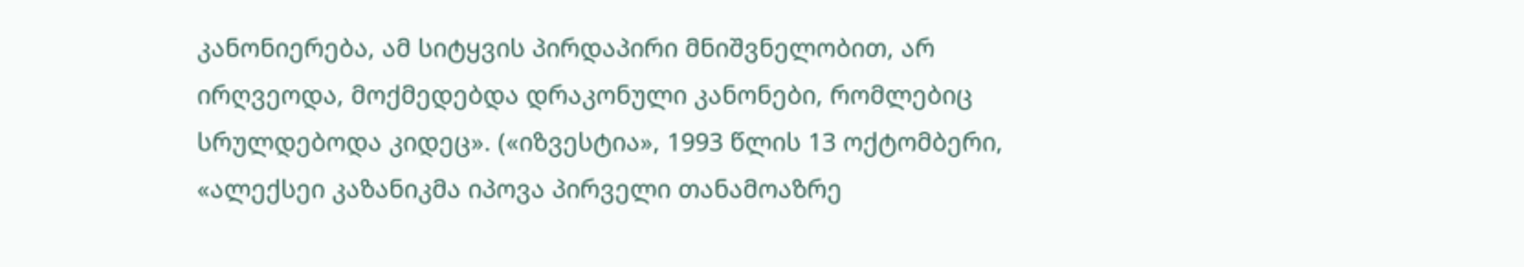კანონიერება, ამ სიტყვის პირდაპირი მნიშვნელობით, არ ირღვეოდა, მოქმედებდა დრაკონული კანონები, რომლებიც სრულდებოდა კიდეც». («იზვესტია», 1993 წლის 13 ოქტომბერი, «ალექსეი კაზანიკმა იპოვა პირველი თანამოაზრე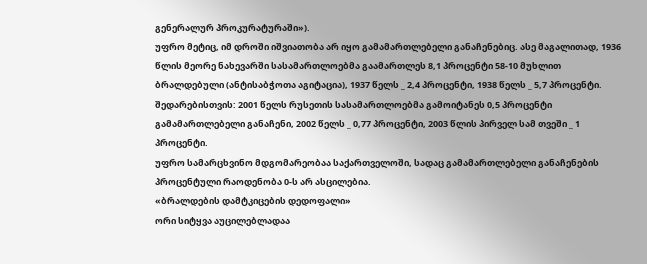გენერალურ პროკურატურაში»).
უფრო მეტიც, იმ დროში იშვიათობა არ იყო გამამართლებელი განაჩენებიც. ასე მაგალითად, 1936 წლის მეორე ნახევარში სასამართლოებმა გაამართლეს 8,1 პროცენტი 58-10 მუხლით ბრალდებული (ანტისაბჭოთა აგიტაცია), 1937 წელს _ 2,4 პროცენტი, 1938 წელს _ 5,7 პროცენტი. შედარებისთვის: 2001 წელს რუსეთის სასამართლოებმა გამოიტანეს 0,5 პროცენტი გამამართლებელი განაჩენი, 2002 წელს _ 0,77 პროცენტი, 2003 წლის პირველ სამ თვეში _ 1 პროცენტი.
უფრო სამარცხვინო მდგომარეობაა საქართველოში, სადაც გამამართლებელი განაჩენების პროცენტული რაოდენობა 0-ს არ ასცილებია.
«ბრალდების დამტკიცების დედოფალი»
ორი სიტყვა აუცილებლადაა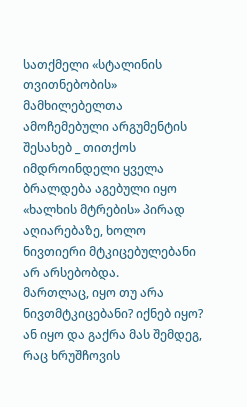სათქმელი «სტალინის თვითნებობის» მამხილებელთა ამოჩემებული არგუმენტის შესახებ _ თითქოს იმდროინდელი ყველა ბრალდება აგებული იყო «ხალხის მტრების» პირად აღიარებაზე, ხოლო ნივთიერი მტკიცებულებანი არ არსებობდა.
მართლაც, იყო თუ არა ნივთმტკიცებანი? იქნებ იყო? ან იყო და გაქრა მას შემდეგ, რაც ხრუშჩოვის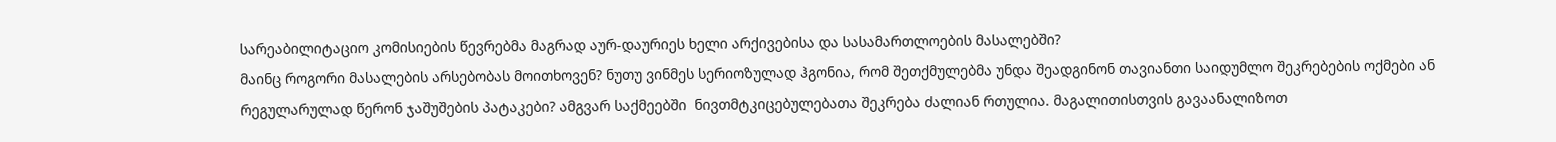სარეაბილიტაციო კომისიების წევრებმა მაგრად აურ-დაურიეს ხელი არქივებისა და სასამართლოების მასალებში?
მაინც როგორი მასალების არსებობას მოითხოვენ? ნუთუ ვინმეს სერიოზულად ჰგონია, რომ შეთქმულებმა უნდა შეადგინონ თავიანთი საიდუმლო შეკრებების ოქმები ან რეგულარულად წერონ ჯაშუშების პატაკები? ამგვარ საქმეებში  ნივთმტკიცებულებათა შეკრება ძალიან რთულია. მაგალითისთვის გავაანალიზოთ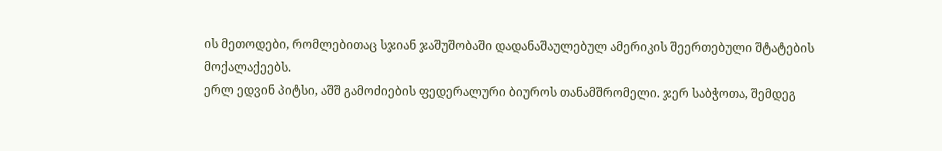ის მეთოდები, რომლებითაც სჯიან ჯაშუშობაში დადანაშაულებულ ამერიკის შეერთებული შტატების მოქალაქეებს.
ერლ ედვინ პიტსი, აშშ გამოძიების ფედერალური ბიუროს თანამშრომელი. ჯერ საბჭოთა, შემდეგ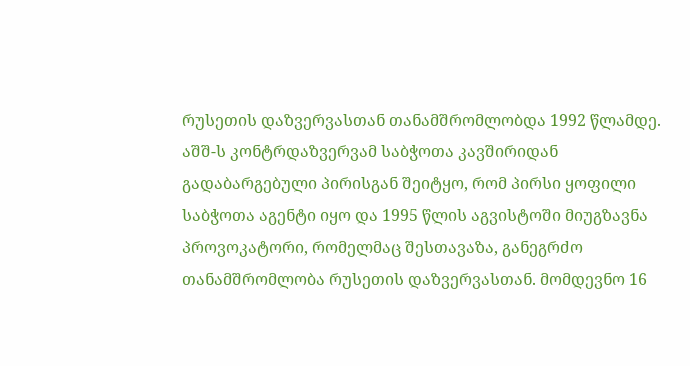რუსეთის დაზვერვასთან თანამშრომლობდა 1992 წლამდე. აშშ-ს კონტრდაზვერვამ საბჭოთა კავშირიდან გადაბარგებული პირისგან შეიტყო, რომ პირსი ყოფილი საბჭოთა აგენტი იყო და 1995 წლის აგვისტოში მიუგზავნა პროვოკატორი, რომელმაც შესთავაზა, განეგრძო თანამშრომლობა რუსეთის დაზვერვასთან. მომდევნო 16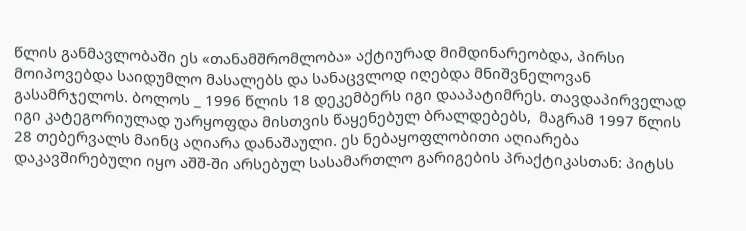წლის განმავლობაში ეს «თანამშრომლობა» აქტიურად მიმდინარეობდა, პირსი მოიპოვებდა საიდუმლო მასალებს და სანაცვლოდ იღებდა მნიშვნელოვან გასამრჯელოს. ბოლოს _ 1996 წლის 18 დეკემბერს იგი დააპატიმრეს. თავდაპირველად იგი კატეგორიულად უარყოფდა მისთვის წაყენებულ ბრალდებებს,  მაგრამ 1997 წლის 28 თებერვალს მაინც აღიარა დანაშაული. ეს ნებაყოფლობითი აღიარება დაკავშირებული იყო აშშ-ში არსებულ სასამართლო გარიგების პრაქტიკასთან: პიტსს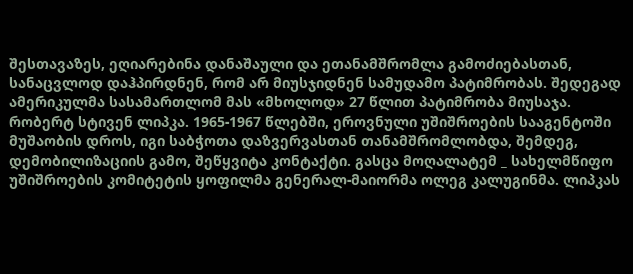შესთავაზეს, ეღიარებინა დანაშაული და ეთანამშრომლა გამოძიებასთან, სანაცვლოდ დაჰპირდნენ, რომ არ მიუსჯიდნენ სამუდამო პატიმრობას. შედეგად ამერიკულმა სასამართლომ მას «მხოლოდ» 27 წლით პატიმრობა მიუსაჯა.
რობერტ სტივენ ლიპკა. 1965-1967 წლებში, ეროვნული უშიშროების სააგენტოში მუშაობის დროს, იგი საბჭოთა დაზვერვასთან თანამშრომლობდა, შემდეგ, დემობილიზაციის გამო, შეწყვიტა კონტაქტი. გასცა მოღალატემ _ სახელმწიფო უშიშროების კომიტეტის ყოფილმა გენერალ-მაიორმა ოლეგ კალუგინმა. ლიპკას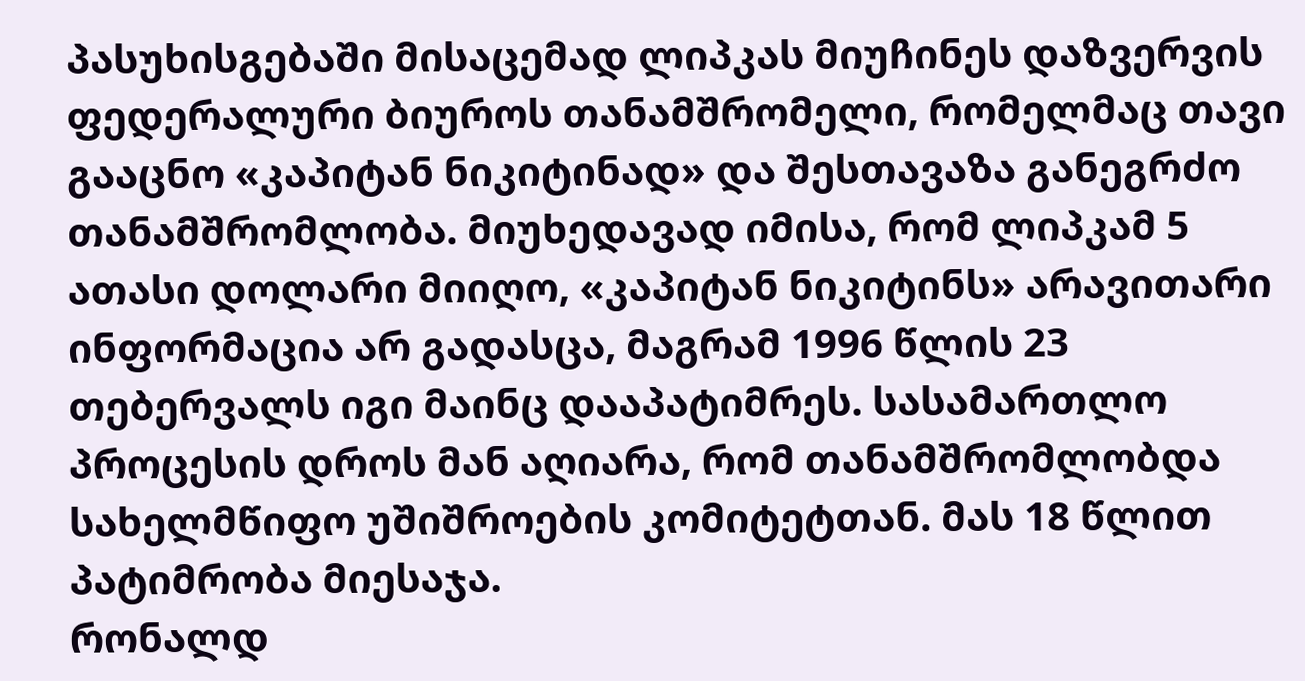პასუხისგებაში მისაცემად ლიპკას მიუჩინეს დაზვერვის ფედერალური ბიუროს თანამშრომელი, რომელმაც თავი გააცნო «კაპიტან ნიკიტინად» და შესთავაზა განეგრძო თანამშრომლობა. მიუხედავად იმისა, რომ ლიპკამ 5 ათასი დოლარი მიიღო, «კაპიტან ნიკიტინს» არავითარი ინფორმაცია არ გადასცა, მაგრამ 1996 წლის 23 თებერვალს იგი მაინც დააპატიმრეს. სასამართლო პროცესის დროს მან აღიარა, რომ თანამშრომლობდა სახელმწიფო უშიშროების კომიტეტთან. მას 18 წლით პატიმრობა მიესაჯა.
რონალდ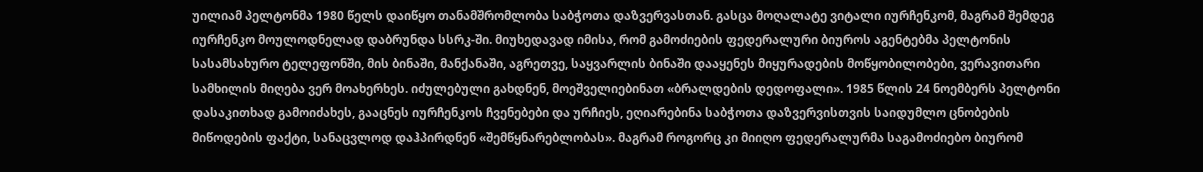უილიამ პელტონმა 1980 წელს დაიწყო თანამშრომლობა საბჭოთა დაზვერვასთან. გასცა მოღალატე ვიტალი იურჩენკომ, მაგრამ შემდეგ იურჩენკო მოულოდნელად დაბრუნდა სსრკ-ში. მიუხედავად იმისა, რომ გამოძიების ფედერალური ბიუროს აგენტებმა პელტონის სასამსახურო ტელეფონში, მის ბინაში, მანქანაში, აგრეთვე, საყვარლის ბინაში დააყენეს მიყურადების მოწყობილობები, ვერავითარი სამხილის მიღება ვერ მოახერხეს. იძულებული გახდნენ, მოეშველიებინათ «ბრალდების დედოფალი». 1985 წლის 24 ნოემბერს პელტონი დასაკითხად გამოიძახეს, გააცნეს იურჩენკოს ჩვენებები და ურჩიეს, ეღიარებინა საბჭოთა დაზვერვისთვის საიდუმლო ცნობების მიწოდების ფაქტი, სანაცვლოდ დაჰპირდნენ «შემწყნარებლობას». მაგრამ როგორც კი მიიღო ფედერალურმა საგამოძიებო ბიურომ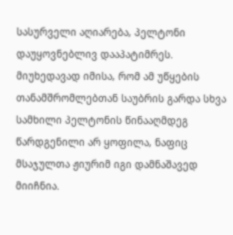სასურველი აღიარება, პელტონი დაუყოვნებლივ დააპატიმრეს. მიუხედავად იმისა, რომ ამ უწყების თანამშრომლებთან საუბრის გარდა სხვა სამხილი პელტონის წინააღმდეგ წარდგენილი არ ყოფილა, ნაფიც მსაჯულთა ჟიურიმ იგი დამნაშავედ მიიჩნია.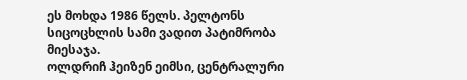ეს მოხდა 1986 წელს. პელტონს სიცოცხლის სამი ვადით პატიმრობა მიესაჯა.
ოლდრიჩ ჰეიზენ ეიმსი, ცენტრალური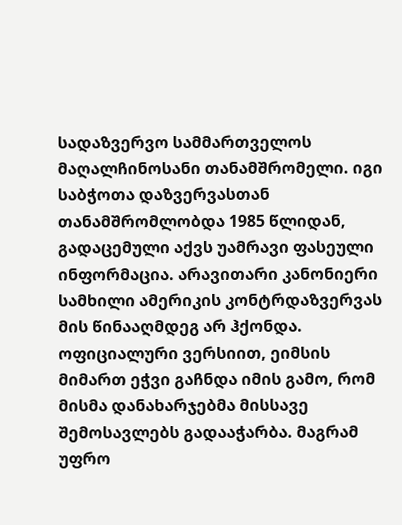სადაზვერვო სამმართველოს მაღალჩინოსანი თანამშრომელი. იგი საბჭოთა დაზვერვასთან თანამშრომლობდა 1985 წლიდან, გადაცემული აქვს უამრავი ფასეული ინფორმაცია. არავითარი კანონიერი სამხილი ამერიკის კონტრდაზვერვას მის წინააღმდეგ არ ჰქონდა. ოფიციალური ვერსიით, ეიმსის მიმართ ეჭვი გაჩნდა იმის გამო, რომ მისმა დანახარჯებმა მისსავე შემოსავლებს გადააჭარბა. მაგრამ უფრო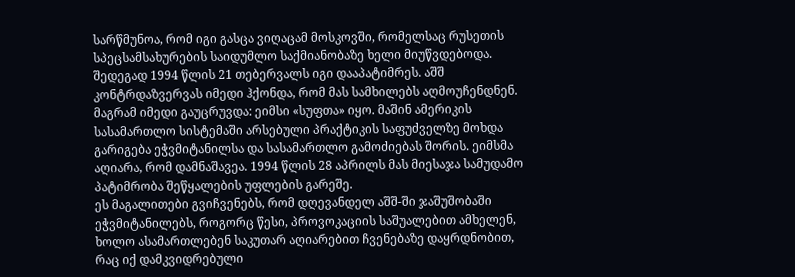სარწმუნოა, რომ იგი გასცა ვიღაცამ მოსკოვში, რომელსაც რუსეთის სპეცსამსახურების საიდუმლო საქმიანობაზე ხელი მიუწვდებოდა. შედეგად 1994 წლის 21 თებერვალს იგი დააპატიმრეს. აშშ კონტრდაზვერვას იმედი ჰქონდა, რომ მას სამხილებს აღმოუჩენდნენ. მაგრამ იმედი გაუცრუვდა: ეიმსი «სუფთა» იყო. მაშინ ამერიკის სასამართლო სისტემაში არსებული პრაქტიკის საფუძველზე მოხდა გარიგება ეჭვმიტანილსა და სასამართლო გამოძიებას შორის. ეიმსმა აღიარა, რომ დამნაშავეა. 1994 წლის 28 აპრილს მას მიესაჯა სამუდამო პატიმრობა შეწყალების უფლების გარეშე.
ეს მაგალითები გვიჩვენებს, რომ დღევანდელ აშშ-ში ჯაშუშობაში ეჭვმიტანილებს, როგორც წესი, პროვოკაციის საშუალებით ამხელენ, ხოლო ასამართლებენ საკუთარ აღიარებით ჩვენებაზე დაყრდნობით, რაც იქ დამკვიდრებული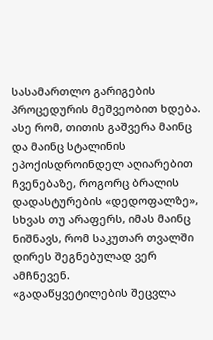სასამართლო გარიგების პროცედურის მეშვეობით ხდება.
ასე რომ, თითის გაშვერა მაინც და მაინც სტალინის ეპოქისდროინდელ აღიარებით ჩვენებაზე, როგორც ბრალის დადასტურების «დედოფალზე», სხვას თუ არაფერს, იმას მაინც ნიშნავს, რომ საკუთარ თვალში დირეს შეგნებულად ვერ ამჩნევენ.
«გადაწყვეტილების შეცვლა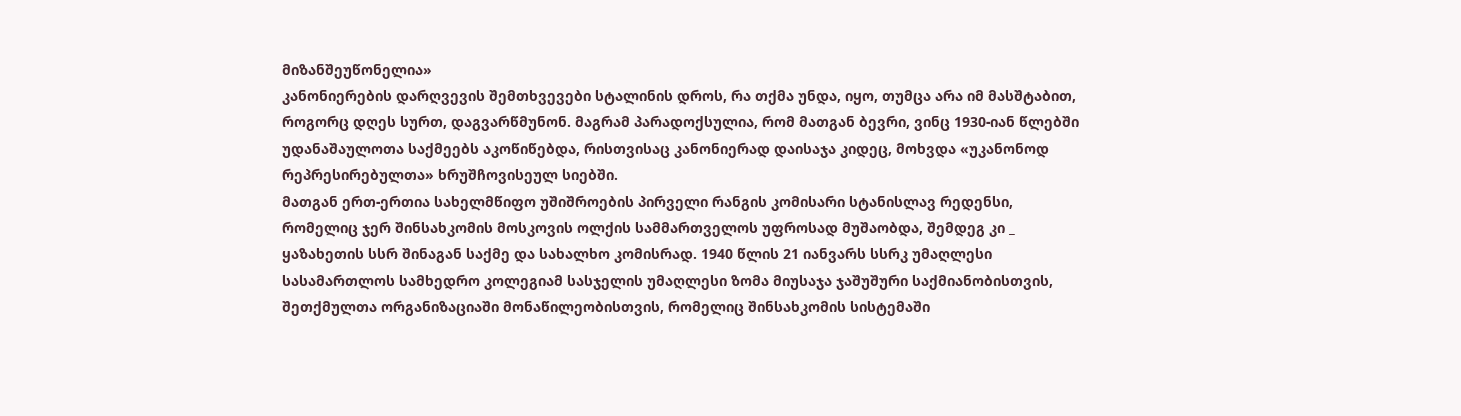მიზანშეუწონელია»
კანონიერების დარღვევის შემთხვევები სტალინის დროს, რა თქმა უნდა, იყო, თუმცა არა იმ მასშტაბით, როგორც დღეს სურთ, დაგვარწმუნონ. მაგრამ პარადოქსულია, რომ მათგან ბევრი, ვინც 1930-იან წლებში უდანაშაულოთა საქმეებს აკოწიწებდა, რისთვისაც კანონიერად დაისაჯა კიდეც, მოხვდა «უკანონოდ რეპრესირებულთა» ხრუშჩოვისეულ სიებში.
მათგან ერთ-ერთია სახელმწიფო უშიშროების პირველი რანგის კომისარი სტანისლავ რედენსი, რომელიც ჯერ შინსახკომის მოსკოვის ოლქის სამმართველოს უფროსად მუშაობდა, შემდეგ კი _ ყაზახეთის სსრ შინაგან საქმე და სახალხო კომისრად. 1940 წლის 21 იანვარს სსრკ უმაღლესი სასამართლოს სამხედრო კოლეგიამ სასჯელის უმაღლესი ზომა მიუსაჯა ჯაშუშური საქმიანობისთვის, შეთქმულთა ორგანიზაციაში მონაწილეობისთვის, რომელიც შინსახკომის სისტემაში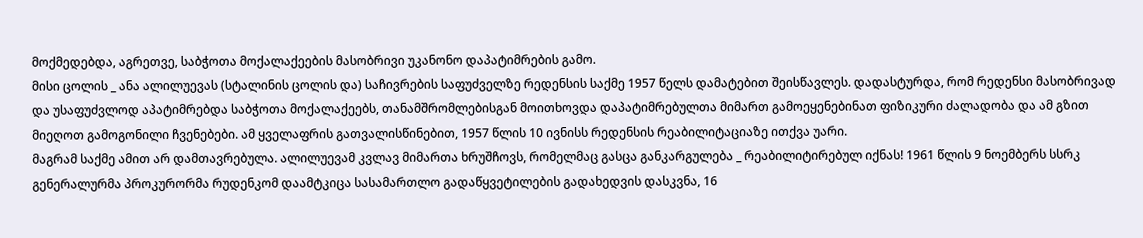მოქმედებდა, აგრეთვე, საბჭოთა მოქალაქეების მასობრივი უკანონო დაპატიმრების გამო.
მისი ცოლის _ ანა ალილუევას (სტალინის ცოლის და) საჩივრების საფუძველზე რედენსის საქმე 1957 წელს დამატებით შეისწავლეს. დადასტურდა, რომ რედენსი მასობრივად და უსაფუძვლოდ აპატიმრებდა საბჭოთა მოქალაქეებს, თანამშრომლებისგან მოითხოვდა დაპატიმრებულთა მიმართ გამოეყენებინათ ფიზიკური ძალადობა და ამ გზით მიეღოთ გამოგონილი ჩვენებები. ამ ყველაფრის გათვალისწინებით, 1957 წლის 10 ივნისს რედენსის რეაბილიტაციაზე ითქვა უარი.
მაგრამ საქმე ამით არ დამთავრებულა. ალილუევამ კვლავ მიმართა ხრუშჩოვს, რომელმაც გასცა განკარგულება _ რეაბილიტირებულ იქნას! 1961 წლის 9 ნოემბერს სსრკ გენერალურმა პროკურორმა რუდენკომ დაამტკიცა სასამართლო გადაწყვეტილების გადახედვის დასკვნა, 16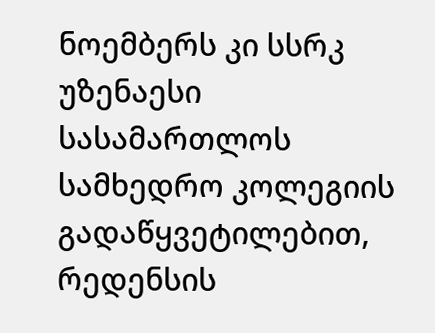ნოემბერს კი სსრკ უზენაესი სასამართლოს სამხედრო კოლეგიის გადაწყვეტილებით, რედენსის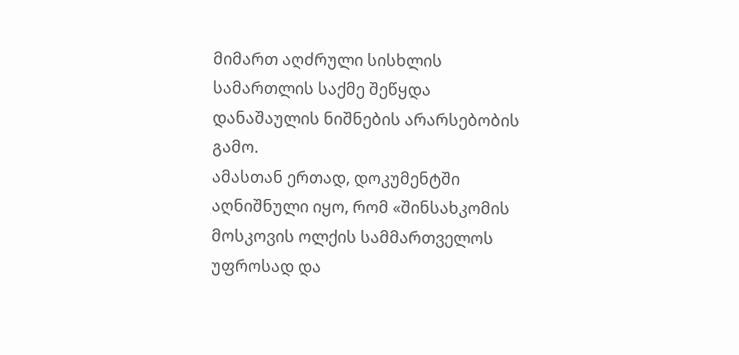მიმართ აღძრული სისხლის სამართლის საქმე შეწყდა დანაშაულის ნიშნების არარსებობის გამო.
ამასთან ერთად, დოკუმენტში აღნიშნული იყო, რომ «შინსახკომის მოსკოვის ოლქის სამმართველოს უფროსად და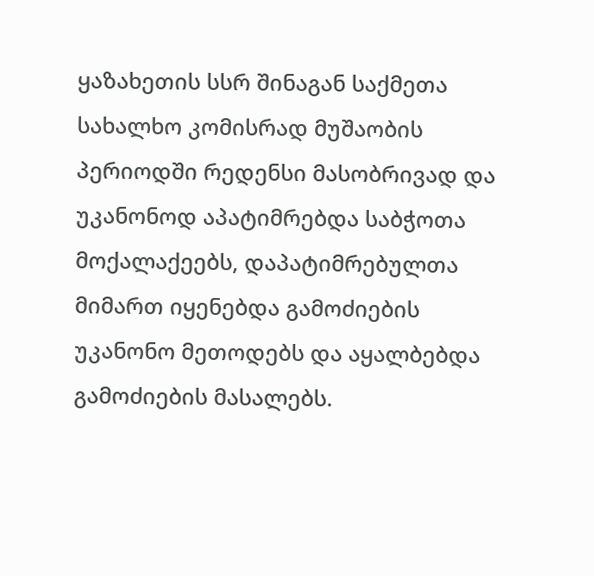ყაზახეთის სსრ შინაგან საქმეთა სახალხო კომისრად მუშაობის პერიოდში რედენსი მასობრივად და უკანონოდ აპატიმრებდა საბჭოთა მოქალაქეებს, დაპატიმრებულთა მიმართ იყენებდა გამოძიების უკანონო მეთოდებს და აყალბებდა გამოძიების მასალებს.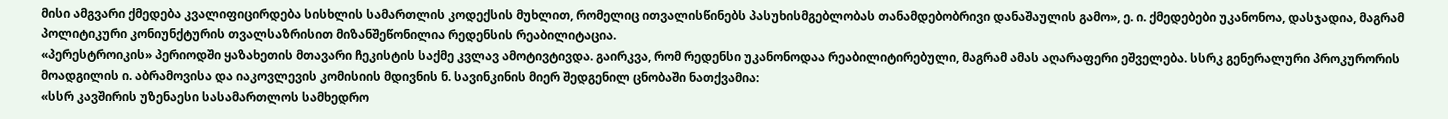მისი ამგვარი ქმედება კვალიფიცირდება სისხლის სამართლის კოდექსის მუხლით, რომელიც ითვალისწინებს პასუხისმგებლობას თანამდებობრივი დანაშაულის გამო», ე. ი. ქმედებები უკანონოა, დასჯადია, მაგრამ პოლიტიკური კონიუნქტურის თვალსაზრისით მიზანშეწონილია რედენსის რეაბილიტაცია.
«პერესტროიკის» პერიოდში ყაზახეთის მთავარი ჩეკისტის საქმე კვლავ ამოტივტივდა. გაირკვა, რომ რედენსი უკანონოდაა რეაბილიტირებული, მაგრამ ამას აღარაფერი ეშველება. სსრკ გენერალური პროკურორის მოადგილის ი. აბრამოვისა და იაკოვლევის კომისიის მდივნის ნ. სავინკინის მიერ შედგენილ ცნობაში ნათქვამია:
«სსრ კავშირის უზენაესი სასამართლოს სამხედრო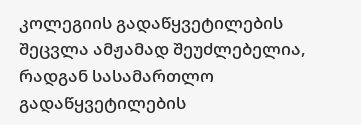კოლეგიის გადაწყვეტილების შეცვლა ამჟამად შეუძლებელია, რადგან სასამართლო გადაწყვეტილების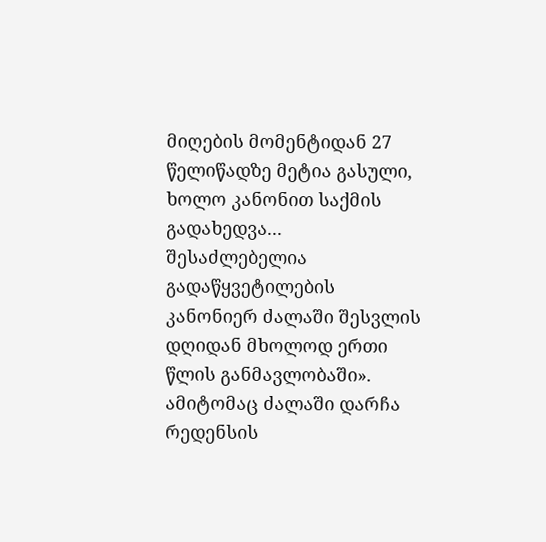მიღების მომენტიდან 27 წელიწადზე მეტია გასული, ხოლო კანონით საქმის გადახედვა... შესაძლებელია გადაწყვეტილების კანონიერ ძალაში შესვლის დღიდან მხოლოდ ერთი წლის განმავლობაში».
ამიტომაც ძალაში დარჩა რედენსის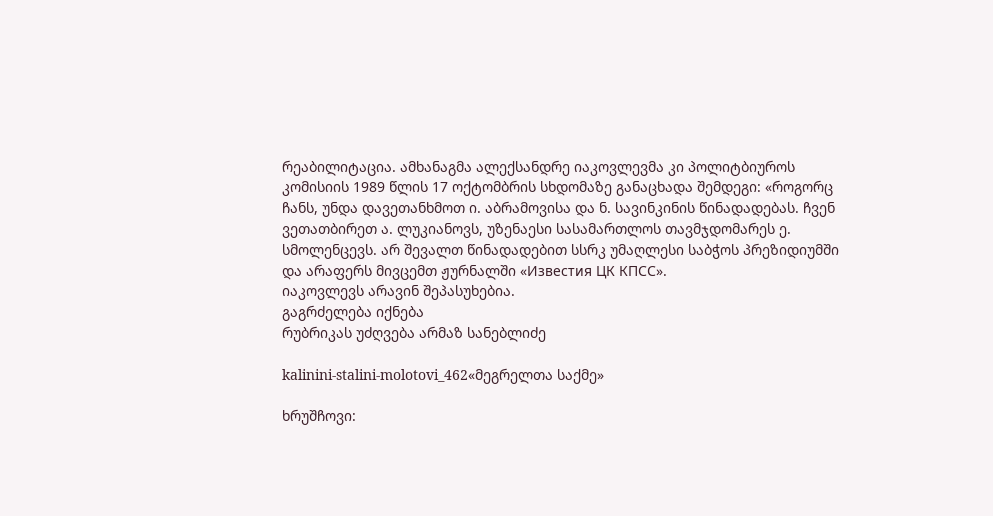რეაბილიტაცია. ამხანაგმა ალექსანდრე იაკოვლევმა კი პოლიტბიუროს კომისიის 1989 წლის 17 ოქტომბრის სხდომაზე განაცხადა შემდეგი: «როგორც ჩანს, უნდა დავეთანხმოთ ი. აბრამოვისა და ნ. სავინკინის წინადადებას. ჩვენ ვეთათბირეთ ა. ლუკიანოვს, უზენაესი სასამართლოს თავმჯდომარეს ე. სმოლენცევს. არ შევალთ წინადადებით სსრკ უმაღლესი საბჭოს პრეზიდიუმში და არაფერს მივცემთ ჟურნალში «Известия ЦК КПСС».
იაკოვლევს არავინ შეპასუხებია.
გაგრძელება იქნება
რუბრიკას უძღვება არმაზ სანებლიძე

kalinini-stalini-molotovi_462«მეგრელთა საქმე»

ხრუშჩოვი: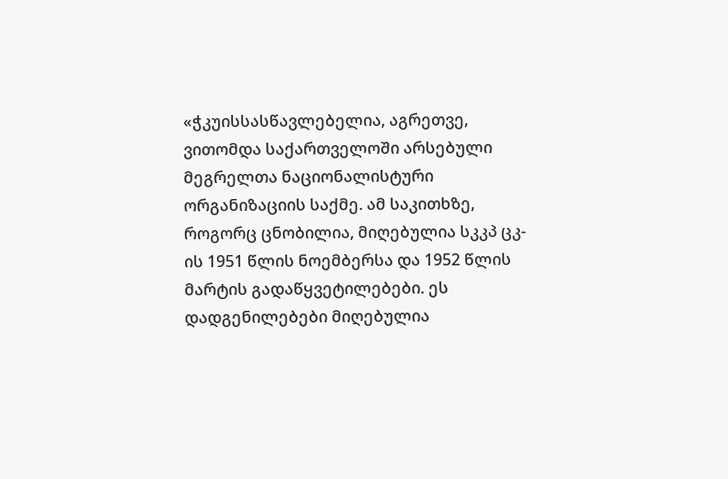«ჭკუისსასწავლებელია, აგრეთვე, ვითომდა საქართველოში არსებული მეგრელთა ნაციონალისტური ორგანიზაციის საქმე. ამ საკითხზე, როგორც ცნობილია, მიღებულია სკკპ ცკ-ის 1951 წლის ნოემბერსა და 1952 წლის მარტის გადაწყვეტილებები. ეს დადგენილებები მიღებულია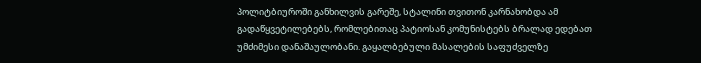პოლიტბიუროში განხილვის გარეშე, სტალინი თვითონ კარნახობდა ამ გადაწყვეტილებებს, რომლებითაც პატიოსან კომუნისტებს ბრალად ედებათ უმძიმესი დანაშაულობანი. გაყალბებული მასალების საფუძველზე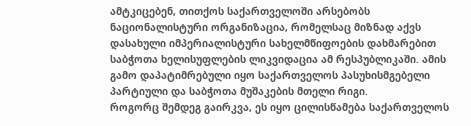ამტკიცებენ, თითქოს საქართველოში არსებობს ნაციონალისტური ორგანიზაცია, რომელსაც მიზნად აქვს დასახული იმპერიალისტური სახელმწიფოების დახმარებით საბჭოთა ხელისუფლების ლიკვიდაცია ამ რესპუბლიკაში. ამის გამო დაპატიმრებული იყო საქართველოს პასუხისმგებელი პარტიული და საბჭოთა მუშაკების მთელი რიგი.
როგორც შემდეგ გაირკვა, ეს იყო ცილისწამება საქართველოს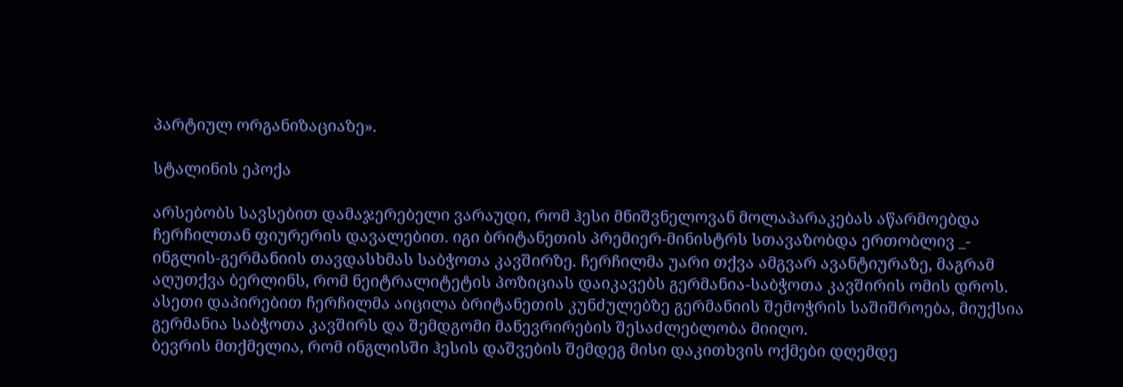პარტიულ ორგანიზაციაზე».

სტალინის ეპოქა

არსებობს სავსებით დამაჯერებელი ვარაუდი, რომ ჰესი მნიშვნელოვან მოლაპარაკებას აწარმოებდა ჩერჩილთან ფიურერის დავალებით. იგი ბრიტანეთის პრემიერ-მინისტრს სთავაზობდა ერთობლივ _- ინგლის-გერმანიის თავდასხმას საბჭოთა კავშირზე. ჩერჩილმა უარი თქვა ამგვარ ავანტიურაზე, მაგრამ აღუთქვა ბერლინს, რომ ნეიტრალიტეტის პოზიციას დაიკავებს გერმანია-საბჭოთა კავშირის ომის დროს.
ასეთი დაპირებით ჩერჩილმა აიცილა ბრიტანეთის კუნძულებზე გერმანიის შემოჭრის საშიშროება, მიუქსია გერმანია საბჭოთა კავშირს და შემდგომი მანევრირების შესაძლებლობა მიიღო.
ბევრის მთქმელია, რომ ინგლისში ჰესის დაშვების შემდეგ მისი დაკითხვის ოქმები დღემდე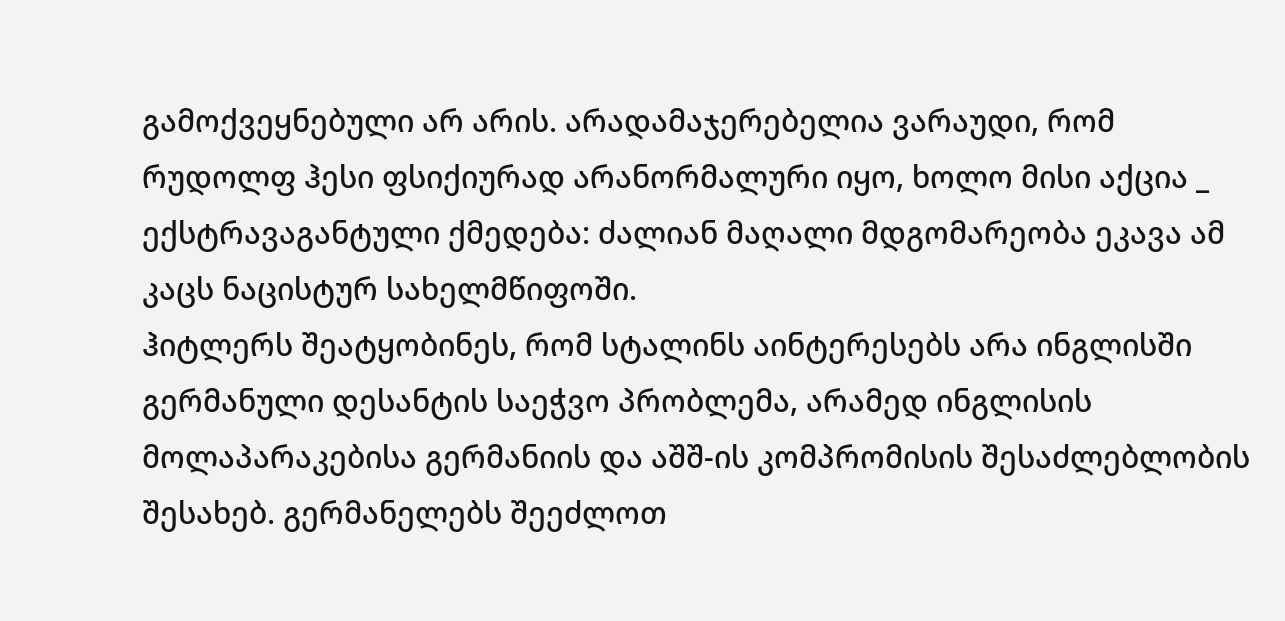გამოქვეყნებული არ არის. არადამაჯერებელია ვარაუდი, რომ რუდოლფ ჰესი ფსიქიურად არანორმალური იყო, ხოლო მისი აქცია _ ექსტრავაგანტული ქმედება: ძალიან მაღალი მდგომარეობა ეკავა ამ კაცს ნაცისტურ სახელმწიფოში.
ჰიტლერს შეატყობინეს, რომ სტალინს აინტერესებს არა ინგლისში გერმანული დესანტის საეჭვო პრობლემა, არამედ ინგლისის მოლაპარაკებისა გერმანიის და აშშ-ის კომპრომისის შესაძლებლობის შესახებ. გერმანელებს შეეძლოთ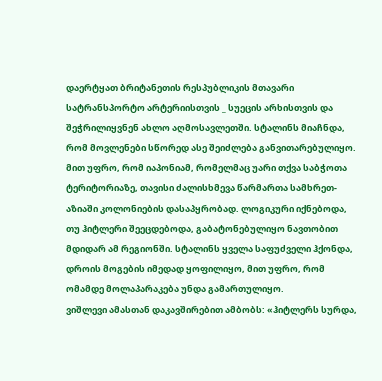დაერტყათ ბრიტანეთის რესპუბლიკის მთავარი სატრანსპორტო არტერიისთვის _ სუეცის არხისთვის და შეჭრილიყვნენ ახლო აღმოსავლეთში. სტალინს მიაჩნდა, რომ მოვლენები სწორედ ასე შეიძლება განვითარებულიყო. მით უფრო, რომ იაპონიამ, რომელმაც უარი თქვა საბჭოთა ტერიტორიაზე, თავისი ძალისხმევა წარმართა სამხრეთ-აზიაში კოლონიების დასაპყრობად. ლოგიკური იქნებოდა, თუ ჰიტლერი შეეცდებოდა, გაბატონებულიყო ნავთობით მდიდარ ამ რეგიონში. სტალინს ყველა საფუძველი ჰქონდა, დროის მოგების იმედად ყოფილიყო, მით უფრო, რომ ომამდე მოლაპარაკება უნდა გამართულიყო.
ვიშლევი ამასთან დაკავშირებით ამბობს: «ჰიტლერს სურდა,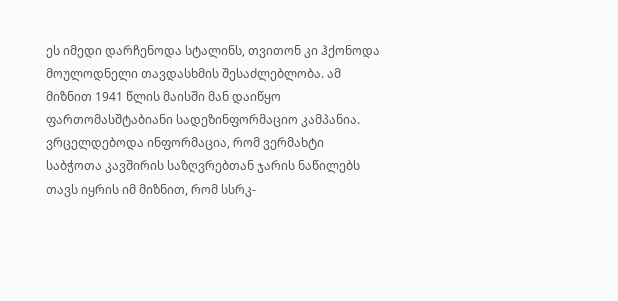ეს იმედი დარჩენოდა სტალინს, თვითონ კი ჰქონოდა  მოულოდნელი თავდასხმის შესაძლებლობა. ამ მიზნით 1941 წლის მაისში მან დაიწყო ფართომასშტაბიანი სადეზინფორმაციო კამპანია. ვრცელდებოდა ინფორმაცია, რომ ვერმახტი საბჭოთა კავშირის საზღვრებთან ჯარის ნაწილებს თავს იყრის იმ მიზნით, რომ სსრკ-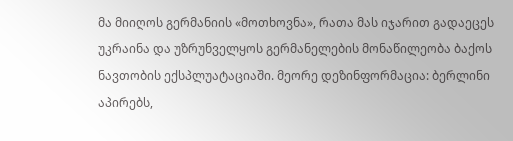მა მიიღოს გერმანიის «მოთხოვნა», რათა მას იჯარით გადაეცეს უკრაინა და უზრუნველყოს გერმანელების მონაწილეობა ბაქოს ნავთობის ექსპლუატაციაში. მეორე დეზინფორმაცია: ბერლინი აპირებს,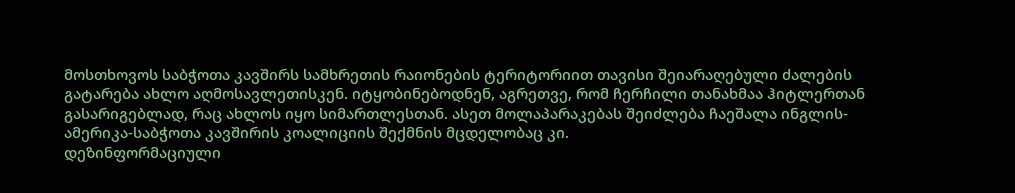მოსთხოვოს საბჭოთა კავშირს სამხრეთის რაიონების ტერიტორიით თავისი შეიარაღებული ძალების გატარება ახლო აღმოსავლეთისკენ. იტყობინებოდნენ, აგრეთვე, რომ ჩერჩილი თანახმაა ჰიტლერთან გასარიგებლად, რაც ახლოს იყო სიმართლესთან. ასეთ მოლაპარაკებას შეიძლება ჩაეშალა ინგლის-ამერიკა-საბჭოთა კავშირის კოალიციის შექმნის მცდელობაც კი.
დეზინფორმაციული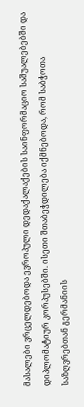მასალები ვრცელდებოდა ევროპული დედაქალაქების საინფორმაციო საშუალებებში და დიპლომატიურ კორპუსებში. ისეთი შთაბეჭდილება იქმნებოდა, რომ საბჭოთა საზღვრებთან გერმანიის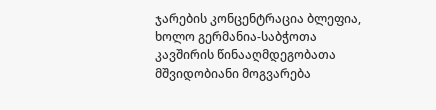ჯარების კონცენტრაცია ბლეფია, ხოლო გერმანია-საბჭოთა კავშირის წინააღმდეგობათა მშვიდობიანი მოგვარება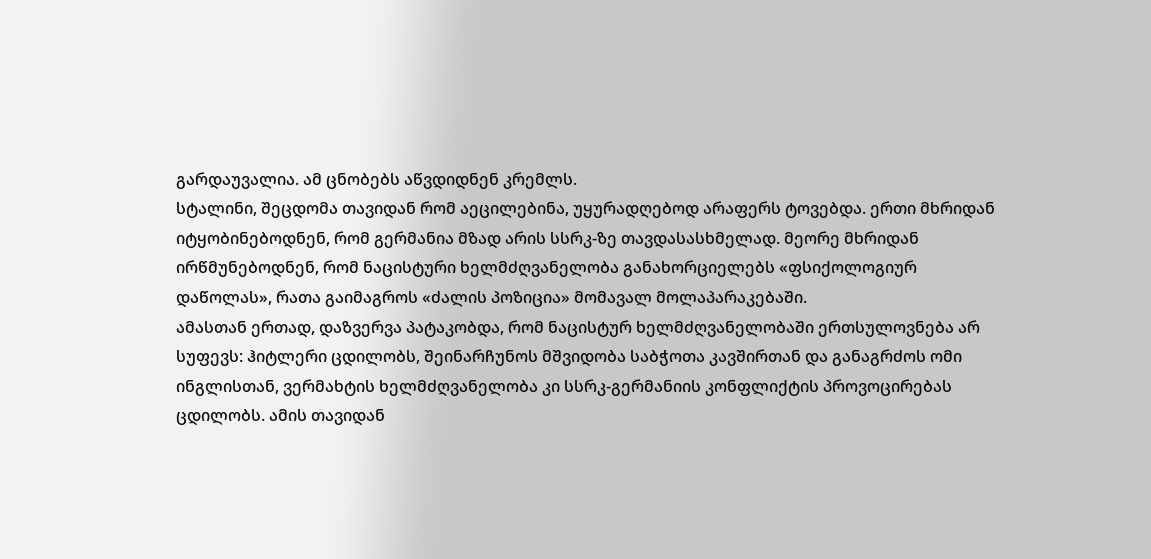გარდაუვალია. ამ ცნობებს აწვდიდნენ კრემლს.
სტალინი, შეცდომა თავიდან რომ აეცილებინა, უყურადღებოდ არაფერს ტოვებდა. ერთი მხრიდან იტყობინებოდნენ, რომ გერმანია მზად არის სსრკ-ზე თავდასასხმელად. მეორე მხრიდან ირწმუნებოდნენ, რომ ნაცისტური ხელმძღვანელობა განახორციელებს «ფსიქოლოგიურ დაწოლას», რათა გაიმაგროს «ძალის პოზიცია» მომავალ მოლაპარაკებაში.
ამასთან ერთად, დაზვერვა პატაკობდა, რომ ნაცისტურ ხელმძღვანელობაში ერთსულოვნება არ სუფევს: ჰიტლერი ცდილობს, შეინარჩუნოს მშვიდობა საბჭოთა კავშირთან და განაგრძოს ომი ინგლისთან, ვერმახტის ხელმძღვანელობა კი სსრკ-გერმანიის კონფლიქტის პროვოცირებას ცდილობს. ამის თავიდან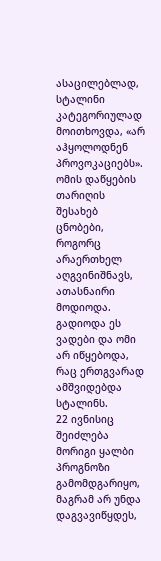ასაცილებლად, სტალინი კატეგორიულად მოითხოვდა, «არ აჰყოლოდნენ პროვოკაციებს».
ომის დაწყების თარიღის შესახებ ცნობები, როგორც არაერთხელ აღგვინიშნავს, ათასნაირი მოდიოდა. გადიოდა ეს ვადები და ომი არ იწყებოდა, რაც ერთგვარად ამშვიდებდა სტალინს.
22 ივნისიც შეიძლება მორიგი ყალბი პროგნოზი გამომდგარიყო, მაგრამ არ უნდა დაგვავიწყდეს,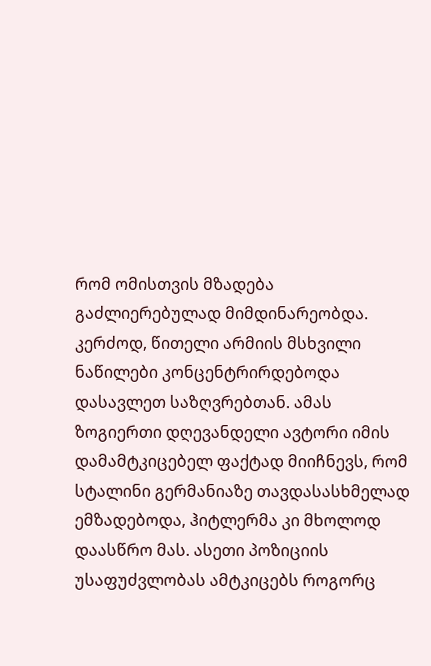რომ ომისთვის მზადება გაძლიერებულად მიმდინარეობდა. კერძოდ, წითელი არმიის მსხვილი ნაწილები კონცენტრირდებოდა დასავლეთ საზღვრებთან. ამას ზოგიერთი დღევანდელი ავტორი იმის დამამტკიცებელ ფაქტად მიიჩნევს, რომ სტალინი გერმანიაზე თავდასასხმელად ემზადებოდა, ჰიტლერმა კი მხოლოდ დაასწრო მას. ასეთი პოზიციის უსაფუძვლობას ამტკიცებს როგორც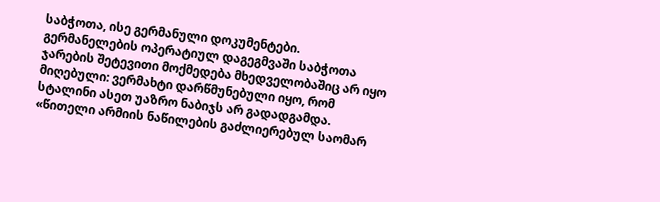საბჭოთა, ისე გერმანული დოკუმენტები. გერმანელების ოპერატიულ დაგეგმვაში საბჭოთა ჯარების შეტევითი მოქმედება მხედველობაშიც არ იყო მიღებული: ვერმახტი დარწმუნებული იყო, რომ სტალინი ასეთ უაზრო ნაბიჯს არ გადადგამდა.
«წითელი არმიის ნაწილების გაძლიერებულ საომარ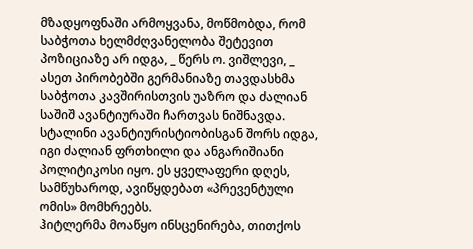მზადყოფნაში არმოყვანა, მოწმობდა, რომ საბჭოთა ხელმძღვანელობა შეტევით პოზიციაზე არ იდგა, _ წერს ო. ვიშლევი, _ ასეთ პირობებში გერმანიაზე თავდასხმა საბჭოთა კავშირისთვის უაზრო და ძალიან საშიშ ავანტიურაში ჩართვას ნიშნავდა. სტალინი ავანტიურისტიობისგან შორს იდგა, იგი ძალიან ფრთხილი და ანგარიშიანი პოლიტიკოსი იყო. ეს ყველაფერი დღეს, სამწუხაროდ, ავიწყდებათ «პრევენტული ომის» მომხრეებს.
ჰიტლერმა მოაწყო ინსცენირება, თითქოს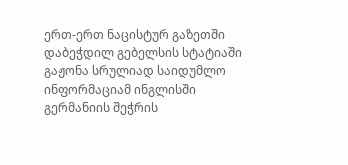ერთ-ერთ ნაცისტურ გაზეთში დაბეჭდილ გებელსის სტატიაში გაჟონა სრულიად საიდუმლო ინფორმაციამ ინგლისში გერმანიის შეჭრის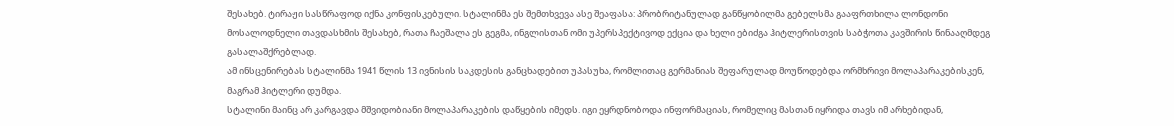შესახებ. ტირაჟი სასწრაფოდ იქნა კონფისკებული. სტალინმა ეს შემთხვევა ასე შეაფასა: პრობრიტანულად განწყობილმა გებელსმა გააფრთხილა ლონდონი მოსალოდნელი თავდასხმის შესახებ, რათა ჩაეშალა ეს გეგმა, ინგლისთან ომი უპერსპექტივოდ ექცია და ხელი ებიძგა ჰიტლერისთვის საბჭოთა კავშირის წინააღმდეგ გასალაშქრებლად.
ამ ინსცენირებას სტალინმა 1941 წლის 13 ივნისის საკდესის განცხადებით უპასუხა, რომლითაც გერმანიას შეფარულად მოუწოდებდა ორმხრივი მოლაპარაკებისკენ, მაგრამ ჰიტლერი დუმდა.
სტალინი მაინც არ კარგავდა მშვიდობიანი მოლაპარაკების დაწყების იმედს. იგი ეყრდნობოდა ინფორმაციას, რომელიც მასთან იყრიდა თავს იმ არხებიდან,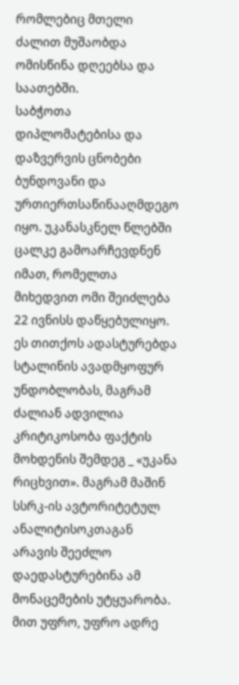რომლებიც მთელი ძალით მუშაობდა ომისწინა დღეებსა და საათებში.
საბჭოთა დიპლომატებისა და დაზვერვის ცნობები ბუნდოვანი და ურთიერთსაწინააღმდეგო იყო. უკანასკნელ წლებში ცალკე გამოარჩევდნენ იმათ, რომელთა მიხედვით ომი შეიძლება 22 ივნისს დაწყებულიყო. ეს თითქოს ადასტურებდა სტალინის ავადმყოფურ უნდობლობას, მაგრამ ძალიან ადვილია კრიტიკოსობა ფაქტის მოხდენის შემდეგ _ «უკანა რიცხვით». მაგრამ მაშინ სსრკ-ის ავტორიტეტულ ანალიტისოკთაგან არავის შეეძლო დაედასტურებინა ამ მონაცემების უტყუარობა. მით უფრო, უფრო ადრე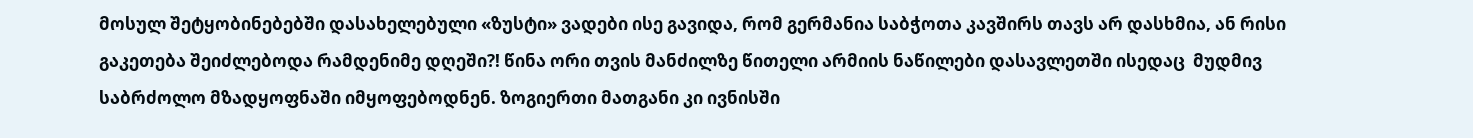მოსულ შეტყობინებებში დასახელებული «ზუსტი» ვადები ისე გავიდა, რომ გერმანია საბჭოთა კავშირს თავს არ დასხმია, ან რისი გაკეთება შეიძლებოდა რამდენიმე დღეში?! წინა ორი თვის მანძილზე წითელი არმიის ნაწილები დასავლეთში ისედაც  მუდმივ საბრძოლო მზადყოფნაში იმყოფებოდნენ. ზოგიერთი მათგანი კი ივნისში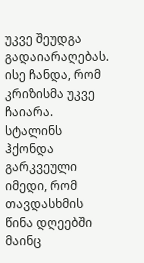უკვე შეუდგა გადაიარაღებას. ისე ჩანდა, რომ კრიზისმა უკვე ჩაიარა.
სტალინს ჰქონდა გარკვეული იმედი, რომ თავდასხმის წინა დღეებში მაინც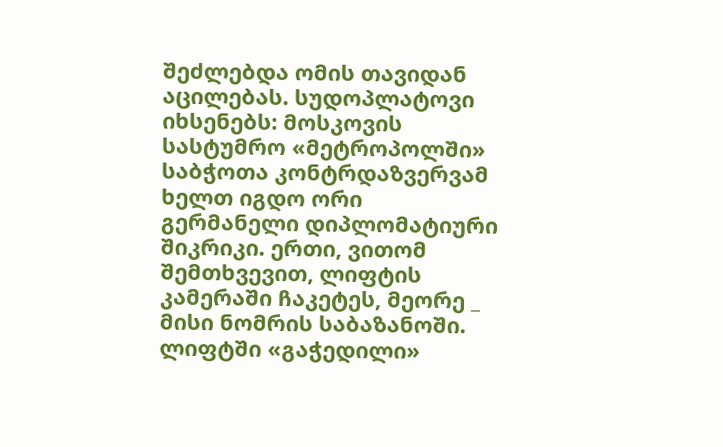შეძლებდა ომის თავიდან აცილებას. სუდოპლატოვი იხსენებს: მოსკოვის სასტუმრო «მეტროპოლში» საბჭოთა კონტრდაზვერვამ ხელთ იგდო ორი გერმანელი დიპლომატიური შიკრიკი. ერთი, ვითომ შემთხვევით, ლიფტის კამერაში ჩაკეტეს, მეორე _ მისი ნომრის საბაზანოში. ლიფტში «გაჭედილი»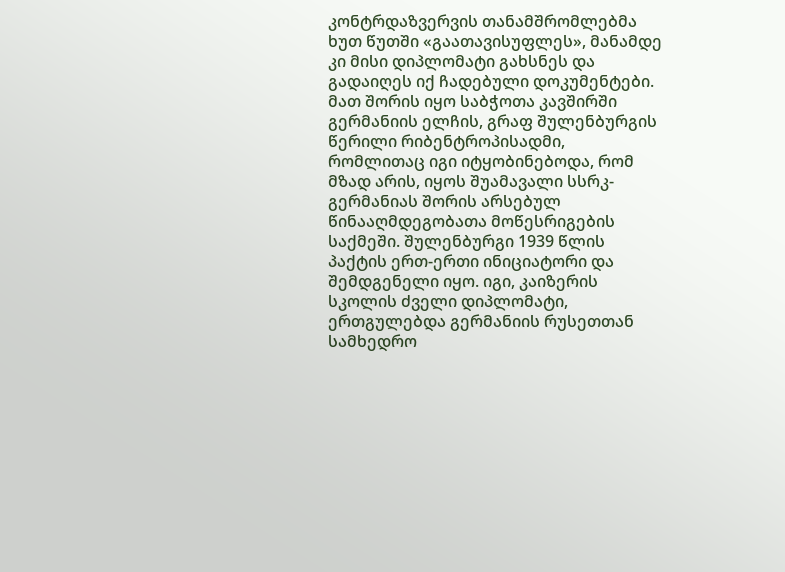კონტრდაზვერვის თანამშრომლებმა ხუთ წუთში «გაათავისუფლეს», მანამდე კი მისი დიპლომატი გახსნეს და გადაიღეს იქ ჩადებული დოკუმენტები. მათ შორის იყო საბჭოთა კავშირში გერმანიის ელჩის, გრაფ შულენბურგის წერილი რიბენტროპისადმი, რომლითაც იგი იტყობინებოდა, რომ მზად არის, იყოს შუამავალი სსრკ-გერმანიას შორის არსებულ წინააღმდეგობათა მოწესრიგების საქმეში. შულენბურგი 1939 წლის პაქტის ერთ-ერთი ინიციატორი და შემდგენელი იყო. იგი, კაიზერის სკოლის ძველი დიპლომატი, ერთგულებდა გერმანიის რუსეთთან სამხედრო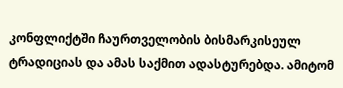კონფლიქტში ჩაურთველობის ბისმარკისეულ ტრადიციას და ამას საქმით ადასტურებდა. ამიტომ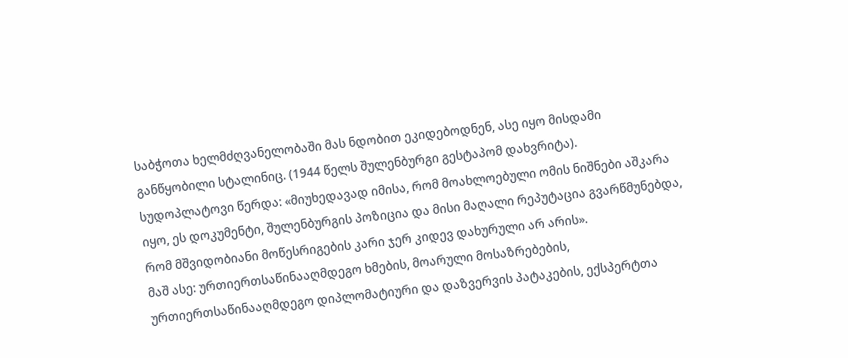საბჭოთა ხელმძღვანელობაში მას ნდობით ეკიდებოდნენ, ასე იყო მისდამი განწყობილი სტალინიც. (1944 წელს შულენბურგი გესტაპომ დახვრიტა).
სუდოპლატოვი წერდა: «მიუხედავად იმისა, რომ მოახლოებული ომის ნიშნები აშკარა იყო, ეს დოკუმენტი, შულენბურგის პოზიცია და მისი მაღალი რეპუტაცია გვარწმუნებდა, რომ მშვიდობიანი მოწესრიგების კარი ჯერ კიდევ დახურული არ არის».
მაშ ასე: ურთიერთსაწინააღმდეგო ხმების, მოარული მოსაზრებების, ურთიერთსაწინააღმდეგო დიპლომატიური და დაზვერვის პატაკების, ექსპერტთა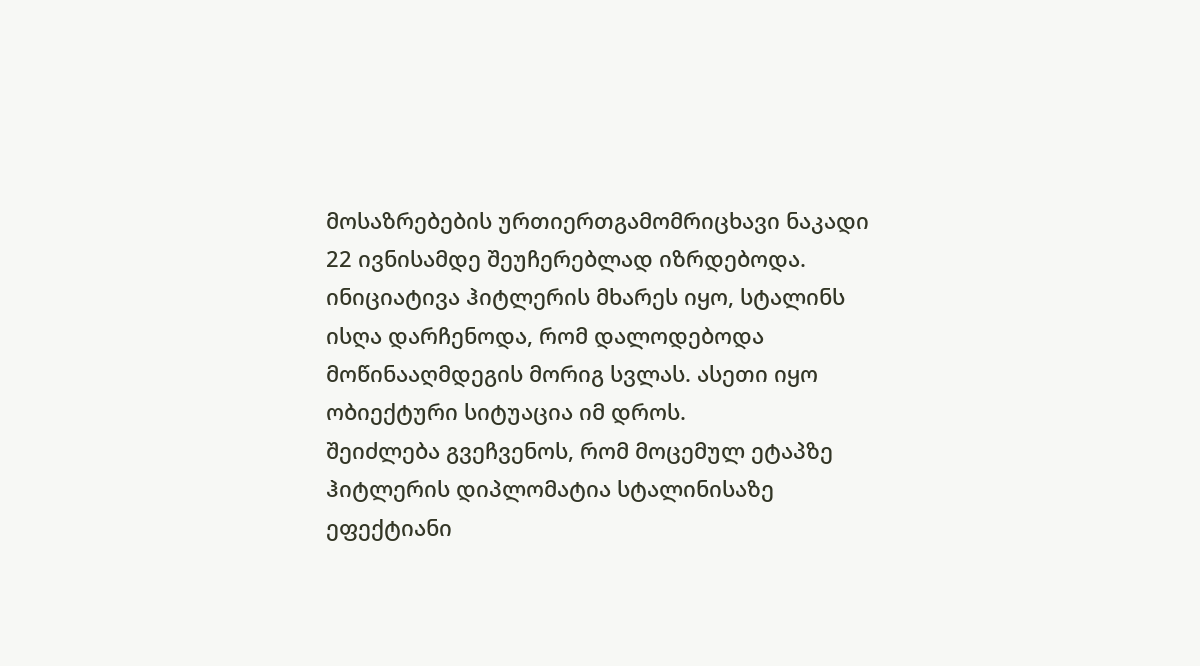მოსაზრებების ურთიერთგამომრიცხავი ნაკადი 22 ივნისამდე შეუჩერებლად იზრდებოდა. ინიციატივა ჰიტლერის მხარეს იყო, სტალინს ისღა დარჩენოდა, რომ დალოდებოდა მოწინააღმდეგის მორიგ სვლას. ასეთი იყო ობიექტური სიტუაცია იმ დროს.
შეიძლება გვეჩვენოს, რომ მოცემულ ეტაპზე ჰიტლერის დიპლომატია სტალინისაზე ეფექტიანი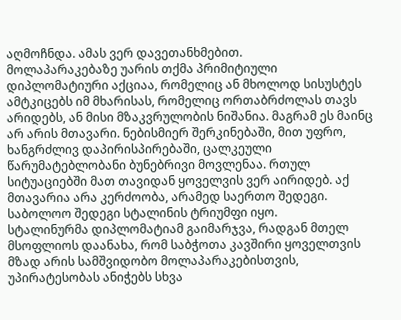აღმოჩნდა. ამას ვერ დავეთანხმებით.
მოლაპარაკებაზე უარის თქმა პრიმიტიული დიპლომატიური აქციაა, რომელიც ან მხოლოდ სისუსტეს ამტკიცებს იმ მხარისას, რომელიც ორთაბრძოლას თავს არიდებს, ან მისი მზაკვრულობის ნიშანია. მაგრამ ეს მაინც არ არის მთავარი. ნებისმიერ შერკინებაში, მით უფრო, ხანგრძლივ დაპირისპირებაში, ცალკეული წარუმატებლობანი ბუნებრივი მოვლენაა. რთულ სიტუაციებში მათ თავიდან ყოველვის ვერ აირიდებ. აქ მთავარია არა კერძოობა, არამედ საერთო შედეგი. საბოლოო შედეგი სტალინის ტრიუმფი იყო.
სტალინურმა დიპლომატიამ გაიმარჯვა, რადგან მთელ მსოფლიოს დაანახა, რომ საბჭოთა კავშირი ყოველთვის მზად არის სამშვიდობო მოლაპარაკებისთვის, უპირატესობას ანიჭებს სხვა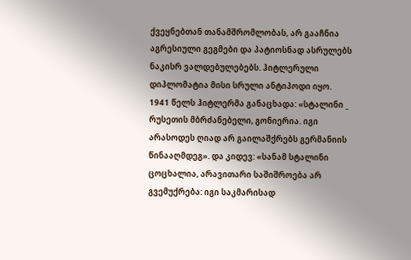ქვეყნებთან თანამშრომლობას, არ გააჩნია აგრესიული გეგმები და პატიოსნად ასრულებს ნაკისრ ვალდებულებებს. ჰიტლერული დიპლომატია მისი სრული ანტიპოდი იყო.
1941 წელს ჰიტლერმა განაცხადა: «სტალინი _ რუსეთის მბრძანებელი, გონიერია. იგი არასოდეს ღიად არ გაილაშქრებს გერმანიის წინააღმდეგ». და კიდევ: «სანამ სტალინი ცოცხალია, არავითარი საშიშროება არ გვემუქრება: იგი საკმარისად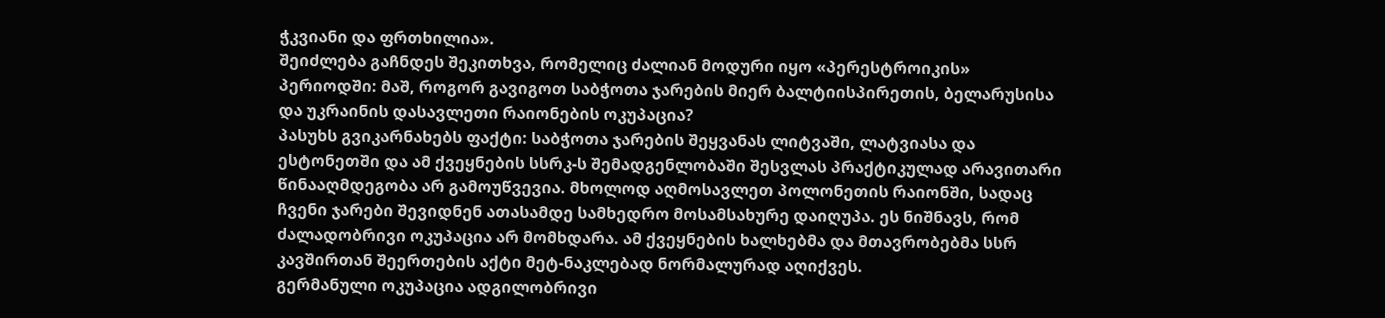ჭკვიანი და ფრთხილია».
შეიძლება გაჩნდეს შეკითხვა, რომელიც ძალიან მოდური იყო «პერესტროიკის» პერიოდში: მაშ, როგორ გავიგოთ საბჭოთა ჯარების მიერ ბალტიისპირეთის, ბელარუსისა და უკრაინის დასავლეთი რაიონების ოკუპაცია?
პასუხს გვიკარნახებს ფაქტი: საბჭოთა ჯარების შეყვანას ლიტვაში, ლატვიასა და ესტონეთში და ამ ქვეყნების სსრკ-ს შემადგენლობაში შესვლას პრაქტიკულად არავითარი წინააღმდეგობა არ გამოუწვევია. მხოლოდ აღმოსავლეთ პოლონეთის რაიონში, სადაც ჩვენი ჯარები შევიდნენ ათასამდე სამხედრო მოსამსახურე დაიღუპა. ეს ნიშნავს, რომ ძალადობრივი ოკუპაცია არ მომხდარა. ამ ქვეყნების ხალხებმა და მთავრობებმა სსრ კავშირთან შეერთების აქტი მეტ-ნაკლებად ნორმალურად აღიქვეს.
გერმანული ოკუპაცია ადგილობრივი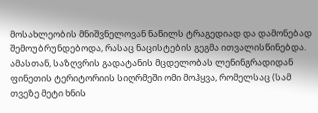მოსახლეობის მნიშვნელოვან ნაწილს ტრაგედიად და დამონებად შემოუბრუნდებოდა, რასაც ნაცისტების გეგმა ითვალისწინებდა.
ამასთან, საზღვრის გადატანის მცდელობას ლენინგრადიდან ფინეთის ტერიტორიის სიღრმეში ომი მოჰყვა, რომელსაც (სამ თვეზე მეტი ხნის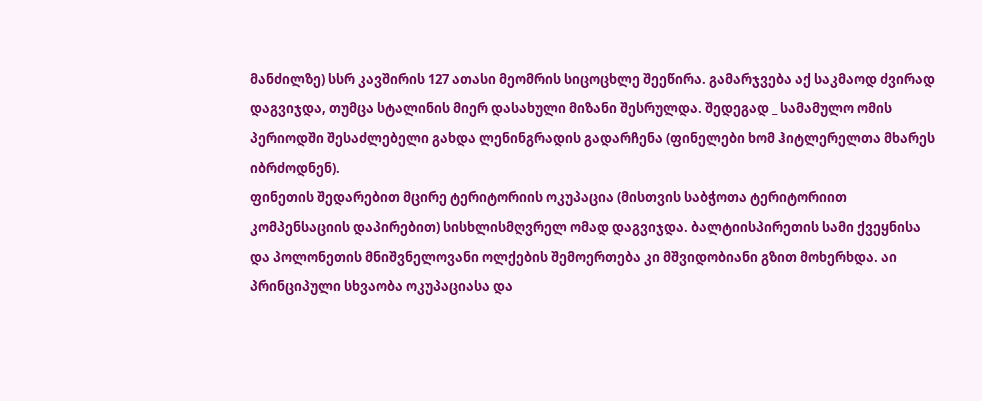მანძილზე) სსრ კავშირის 127 ათასი მეომრის სიცოცხლე შეეწირა. გამარჯვება აქ საკმაოდ ძვირად დაგვიჯდა, თუმცა სტალინის მიერ დასახული მიზანი შესრულდა. შედეგად _ სამამულო ომის პერიოდში შესაძლებელი გახდა ლენინგრადის გადარჩენა (ფინელები ხომ ჰიტლერელთა მხარეს იბრძოდნენ).
ფინეთის შედარებით მცირე ტერიტორიის ოკუპაცია (მისთვის საბჭოთა ტერიტორიით კომპენსაციის დაპირებით) სისხლისმღვრელ ომად დაგვიჯდა. ბალტიისპირეთის სამი ქვეყნისა და პოლონეთის მნიშვნელოვანი ოლქების შემოერთება კი მშვიდობიანი გზით მოხერხდა. აი პრინციპული სხვაობა ოკუპაციასა და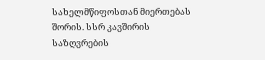სახელმწიფოსთან მიერთებას შორის. სსრ კავშირის საზღვრების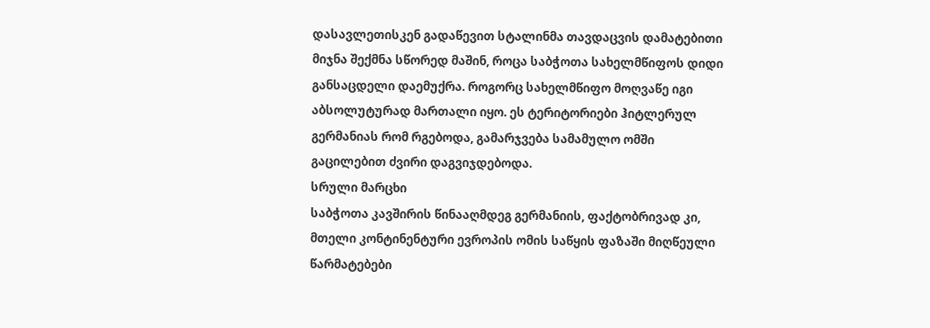დასავლეთისკენ გადაწევით სტალინმა თავდაცვის დამატებითი მიჯნა შექმნა სწორედ მაშინ, როცა საბჭოთა სახელმწიფოს დიდი განსაცდელი დაემუქრა. როგორც სახელმწიფო მოღვაწე იგი აბსოლუტურად მართალი იყო. ეს ტერიტორიები ჰიტლერულ გერმანიას რომ რგებოდა, გამარჯვება სამამულო ომში გაცილებით ძვირი დაგვიჯდებოდა.
სრული მარცხი
საბჭოთა კავშირის წინააღმდეგ გერმანიის, ფაქტობრივად კი, მთელი კონტინენტური ევროპის ომის საწყის ფაზაში მიღწეული წარმატებები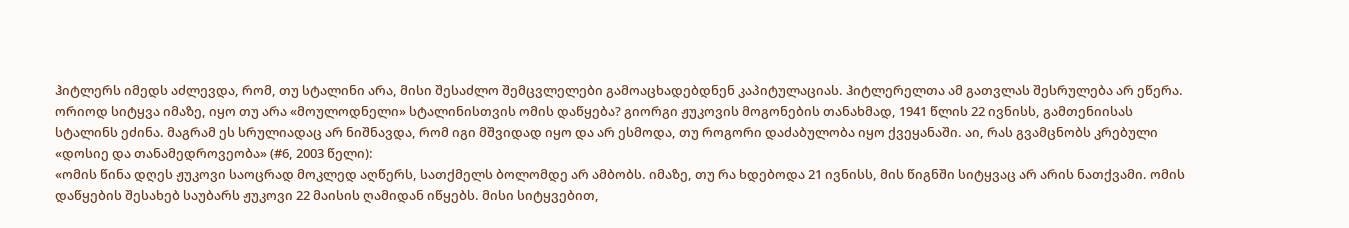ჰიტლერს იმედს აძლევდა, რომ, თუ სტალინი არა, მისი შესაძლო შემცვლელები გამოაცხადებდნენ კაპიტულაციას. ჰიტლერელთა ამ გათვლას შესრულება არ ეწერა.
ორიოდ სიტყვა იმაზე, იყო თუ არა «მოულოდნელი» სტალინისთვის ომის დაწყება? გიორგი ჟუკოვის მოგონების თანახმად, 1941 წლის 22 ივნისს, გამთენიისას სტალინს ეძინა. მაგრამ ეს სრულიადაც არ ნიშნავდა, რომ იგი მშვიდად იყო და არ ესმოდა, თუ როგორი დაძაბულობა იყო ქვეყანაში. აი, რას გვამცნობს კრებული «დოსიე და თანამედროვეობა» (#6, 2003 წელი):
«ომის წინა დღეს ჟუკოვი საოცრად მოკლედ აღწერს, სათქმელს ბოლომდე არ ამბობს. იმაზე, თუ რა ხდებოდა 21 ივნისს, მის წიგნში სიტყვაც არ არის ნათქვამი. ომის დაწყების შესახებ საუბარს ჟუკოვი 22 მაისის ღამიდან იწყებს. მისი სიტყვებით,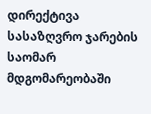დირექტივა სასაზღვრო ჯარების საომარ მდგომარეობაში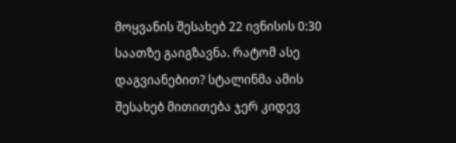მოყვანის შესახებ 22 ივნისის 0:30 საათზე გაიგზავნა. რატომ ასე დაგვიანებით? სტალინმა ამის შესახებ მითითება ჯერ კიდევ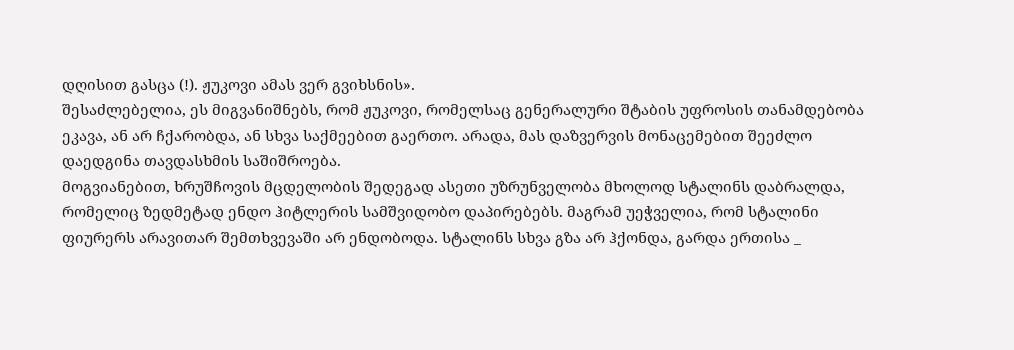დღისით გასცა (!). ჟუკოვი ამას ვერ გვიხსნის».
შესაძლებელია, ეს მიგვანიშნებს, რომ ჟუკოვი, რომელსაც გენერალური შტაბის უფროსის თანამდებობა ეკავა, ან არ ჩქარობდა, ან სხვა საქმეებით გაერთო. არადა, მას დაზვერვის მონაცემებით შეეძლო დაედგინა თავდასხმის საშიშროება.
მოგვიანებით, ხრუშჩოვის მცდელობის შედეგად ასეთი უზრუნველობა მხოლოდ სტალინს დაბრალდა, რომელიც ზედმეტად ენდო ჰიტლერის სამშვიდობო დაპირებებს. მაგრამ უეჭველია, რომ სტალინი ფიურერს არავითარ შემთხვევაში არ ენდობოდა. სტალინს სხვა გზა არ ჰქონდა, გარდა ერთისა _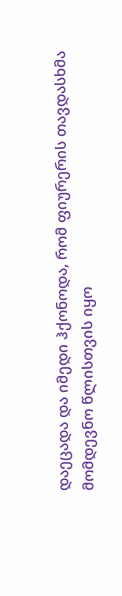დაეცადა და იმედი ჰქონოდა, რომ ფიურერის თავდასხმა მომდევნო წლისთვის იყო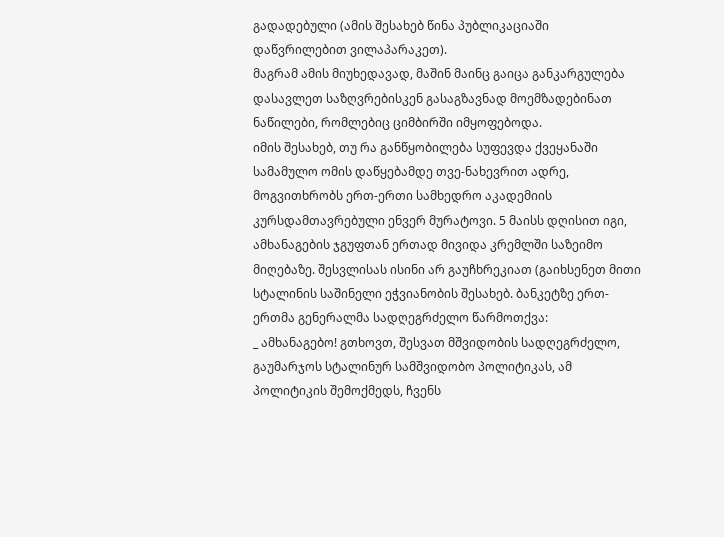გადადებული (ამის შესახებ წინა პუბლიკაციაში დაწვრილებით ვილაპარაკეთ).
მაგრამ ამის მიუხედავად, მაშინ მაინც გაიცა განკარგულება დასავლეთ საზღვრებისკენ გასაგზავნად მოემზადებინათ ნაწილები, რომლებიც ციმბირში იმყოფებოდა.
იმის შესახებ, თუ რა განწყობილება სუფევდა ქვეყანაში სამამულო ომის დაწყებამდე თვე-ნახევრით ადრე, მოგვითხრობს ერთ-ერთი სამხედრო აკადემიის კურსდამთავრებული ენვერ მურატოვი. 5 მაისს დღისით იგი, ამხანაგების ჯგუფთან ერთად მივიდა კრემლში საზეიმო მიღებაზე. შესვლისას ისინი არ გაუჩხრეკიათ (გაიხსენეთ მითი სტალინის საშინელი ეჭვიანობის შესახებ. ბანკეტზე ერთ-ერთმა გენერალმა სადღეგრძელო წარმოთქვა:
_ ამხანაგებო! გთხოვთ, შესვათ მშვიდობის სადღეგრძელო, გაუმარჯოს სტალინურ სამშვიდობო პოლიტიკას, ამ პოლიტიკის შემოქმედს, ჩვენს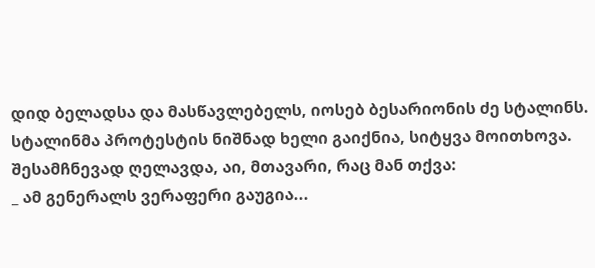დიდ ბელადსა და მასწავლებელს, იოსებ ბესარიონის ძე სტალინს.
სტალინმა პროტესტის ნიშნად ხელი გაიქნია, სიტყვა მოითხოვა. შესამჩნევად ღელავდა, აი, მთავარი, რაც მან თქვა:
_ ამ გენერალს ვერაფერი გაუგია...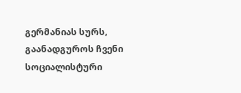გერმანიას სურს, გაანადგუროს ჩვენი სოციალისტური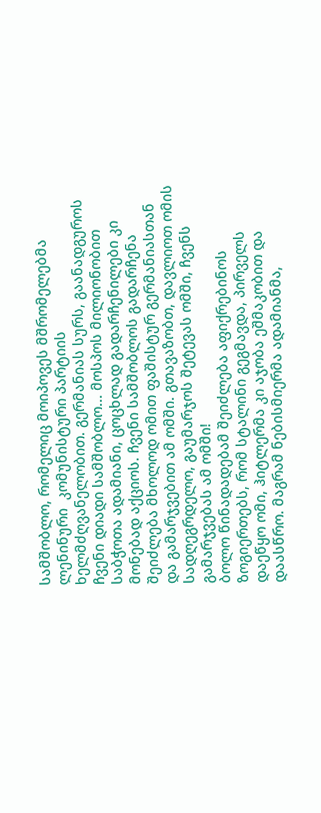სამშობლო, რომელიც მოიპოვეს მშრომელებმა ლენინური  კომუნისტური პარტიის ხელმძღვანელობით. გერმანიას სურს, გაანადგუროს ჩვენი დიადი სამშობლო... მოსპოს მილიონობით საბჭოთა ადამიანი, ცოცხლად გადარჩენილები კი მონებად აქციოს. ჩვენი სამშობლოს გადარჩენა შეიძლება მხოლოდ ომით ფაშისტურ გერმანიასთან და გამარჯვებით ამ ომში. გთავაზობთ, დავლიოთ ომის სადღეგრდელო, გაუმარჯოს შეტევას ომში, ჩვენს გამარჯვებას ამ ომში!
ბოლო წინადადებამ შეიძლება აფიქრებინოს ზოგიერთებს, რომ სტალინი გეგმავდა, პირველს დაეწყო ომი, ჰიტლერმა კი აჯობა ეშმაკობით და დაასწრო. მაგრამ ნებისმიერმა ადამიანმა,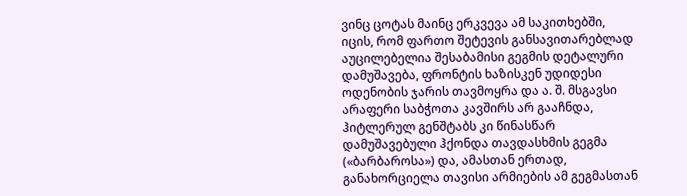ვინც ცოტას მაინც ერკვევა ამ საკითხებში, იცის, რომ ფართო შეტევის განსავითარებლად აუცილებელია შესაბამისი გეგმის დეტალური დამუშავება, ფრონტის ხაზისკენ უდიდესი ოდენობის ჯარის თავმოყრა და ა. შ. მსგავსი არაფერი საბჭოთა კავშირს არ გააჩნდა, ჰიტლერულ გენშტაბს კი წინასწარ დამუშავებული ჰქონდა თავდასხმის გეგმა («ბარბაროსა») და, ამასთან ერთად, განახორციელა თავისი არმიების ამ გეგმასთან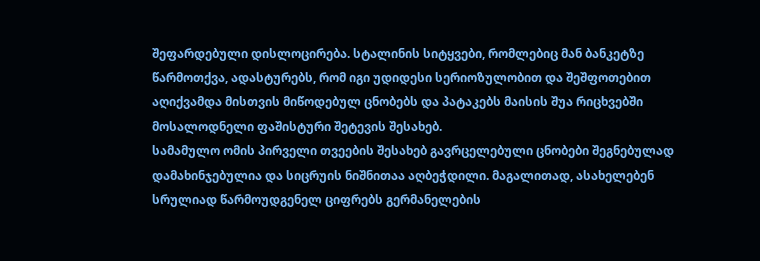შეფარდებული დისლოცირება. სტალინის სიტყვები, რომლებიც მან ბანკეტზე წარმოთქვა, ადასტურებს, რომ იგი უდიდესი სერიოზულობით და შეშფოთებით აღიქვამდა მისთვის მიწოდებულ ცნობებს და პატაკებს მაისის შუა რიცხვებში მოსალოდნელი ფაშისტური შეტევის შესახებ.
სამამულო ომის პირველი თვეების შესახებ გავრცელებული ცნობები შეგნებულად დამახინჯებულია და სიცრუის ნიშნითაა აღბეჭდილი. მაგალითად, ასახელებენ სრულიად წარმოუდგენელ ციფრებს გერმანელების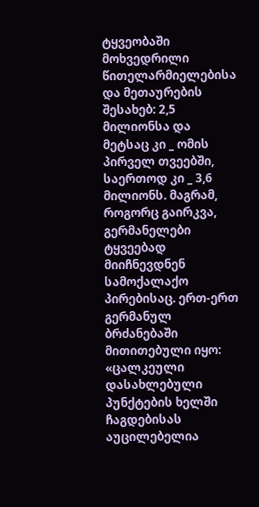ტყვეობაში მოხვედრილი წითელარმიელებისა და მეთაურების შესახებ: 2,5 მილიონსა და მეტსაც კი _ ომის პირველ თვეებში, საერთოდ კი _ 3,6 მილიონს. მაგრამ, როგორც გაირკვა, გერმანელები ტყვეებად მიიჩნევდნენ სამოქალაქო პირებისაც. ერთ-ერთ გერმანულ ბრძანებაში მითითებული იყო: «ცალკეული დასახლებული პუნქტების ხელში ჩაგდებისას აუცილებელია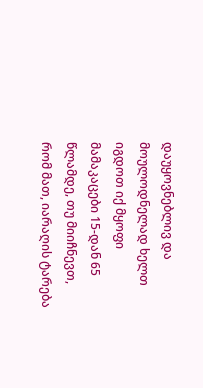დაუყოვნებლივ და მოულოდნელად ხელთ იგდოთ იქ მყოფი მამაკაცები 15-დან 65 წლამდე, თუ მიიჩნევთ, რომ მათ, იარაღის ტარება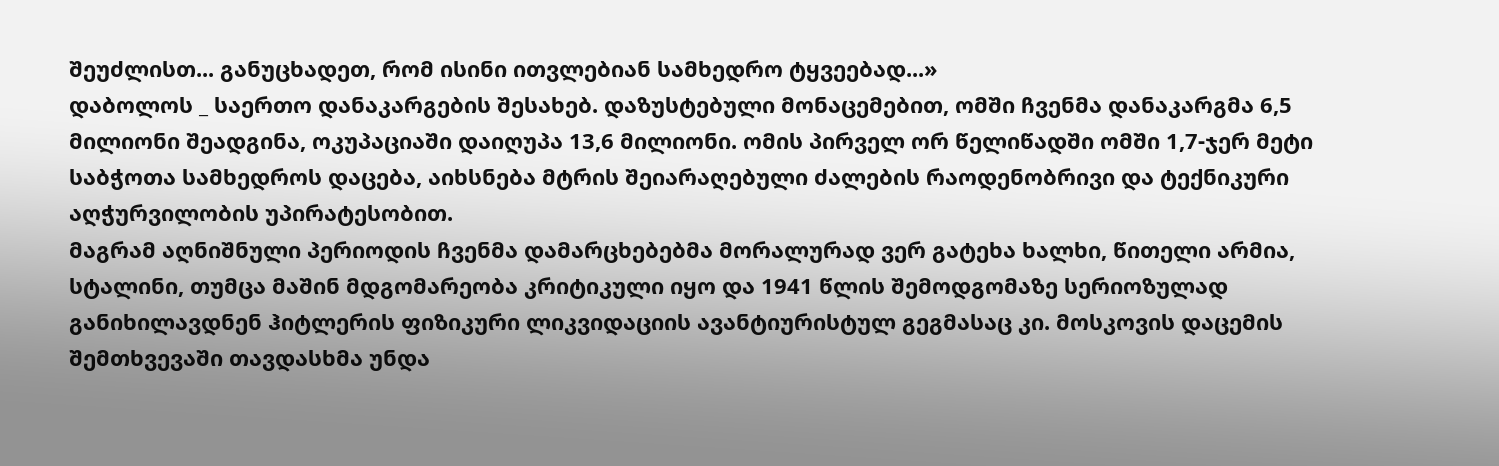შეუძლისთ... განუცხადეთ, რომ ისინი ითვლებიან სამხედრო ტყვეებად...»
დაბოლოს _ საერთო დანაკარგების შესახებ. დაზუსტებული მონაცემებით, ომში ჩვენმა დანაკარგმა 6,5 მილიონი შეადგინა, ოკუპაციაში დაიღუპა 13,6 მილიონი. ომის პირველ ორ წელიწადში ომში 1,7-ჯერ მეტი საბჭოთა სამხედროს დაცება, აიხსნება მტრის შეიარაღებული ძალების რაოდენობრივი და ტექნიკური აღჭურვილობის უპირატესობით.
მაგრამ აღნიშნული პერიოდის ჩვენმა დამარცხებებმა მორალურად ვერ გატეხა ხალხი, წითელი არმია, სტალინი, თუმცა მაშინ მდგომარეობა კრიტიკული იყო და 1941 წლის შემოდგომაზე სერიოზულად განიხილავდნენ ჰიტლერის ფიზიკური ლიკვიდაციის ავანტიურისტულ გეგმასაც კი. მოსკოვის დაცემის შემთხვევაში თავდასხმა უნდა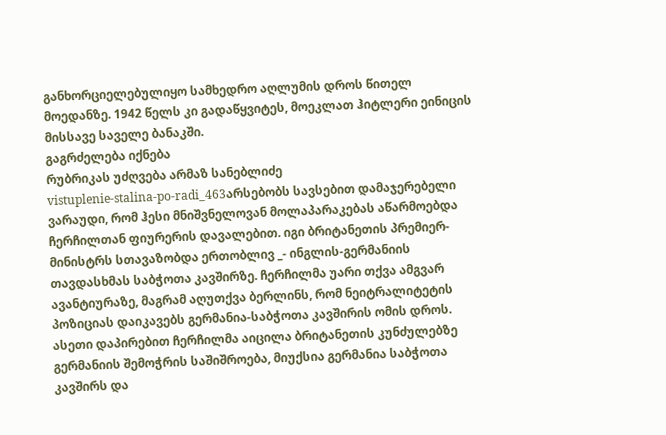განხორციელებულიყო სამხედრო აღლუმის დროს წითელ მოედანზე. 1942 წელს კი გადაწყვიტეს, მოეკლათ ჰიტლერი ეინიცის მისსავე საველე ბანაკში.
გაგრძელება იქნება
რუბრიკას უძღვება არმაზ სანებლიძე
vistuplenie-stalina-po-radi_463არსებობს სავსებით დამაჯერებელი ვარაუდი, რომ ჰესი მნიშვნელოვან მოლაპარაკებას აწარმოებდა ჩერჩილთან ფიურერის დავალებით. იგი ბრიტანეთის პრემიერ-მინისტრს სთავაზობდა ერთობლივ _- ინგლის-გერმანიის თავდასხმას საბჭოთა კავშირზე. ჩერჩილმა უარი თქვა ამგვარ ავანტიურაზე, მაგრამ აღუთქვა ბერლინს, რომ ნეიტრალიტეტის პოზიციას დაიკავებს გერმანია-საბჭოთა კავშირის ომის დროს.
ასეთი დაპირებით ჩერჩილმა აიცილა ბრიტანეთის კუნძულებზე გერმანიის შემოჭრის საშიშროება, მიუქსია გერმანია საბჭოთა კავშირს და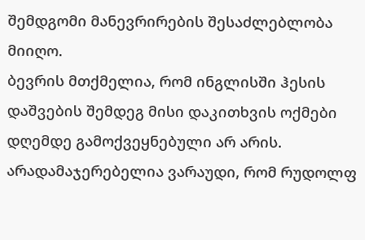შემდგომი მანევრირების შესაძლებლობა მიიღო.
ბევრის მთქმელია, რომ ინგლისში ჰესის დაშვების შემდეგ მისი დაკითხვის ოქმები დღემდე გამოქვეყნებული არ არის. არადამაჯერებელია ვარაუდი, რომ რუდოლფ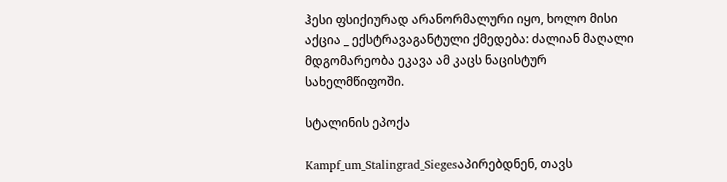ჰესი ფსიქიურად არანორმალური იყო, ხოლო მისი აქცია _ ექსტრავაგანტული ქმედება: ძალიან მაღალი მდგომარეობა ეკავა ამ კაცს ნაცისტურ სახელმწიფოში.

სტალინის ეპოქა

Kampf_um_Stalingrad_Siegesაპირებდნენ, თავს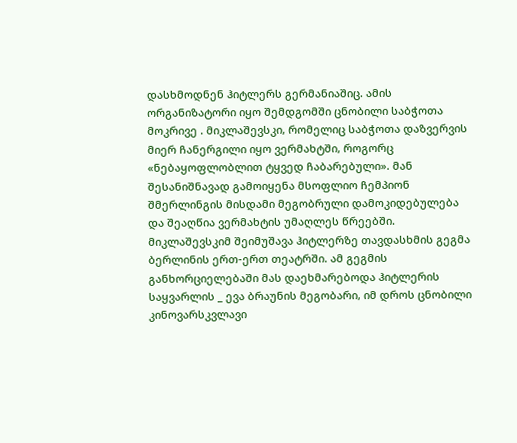დასხმოდნენ ჰიტლერს გერმანიაშიც. ამის ორგანიზატორი იყო შემდგომში ცნობილი საბჭოთა მოკრივე . მიკლაშევსკი, რომელიც საბჭოთა დაზვერვის მიერ ჩანერგილი იყო ვერმახტში, როგორც «ნებაყოფლობლით ტყვედ ჩაბარებული». მან შესანიშნავად გამოიყენა მსოფლიო ჩემპიონ შმერლინგის მისდამი მეგობრული დამოკიდებულება და შეაღწია ვერმახტის უმაღლეს წრეებში. მიკლაშევსკიმ შეიმუშავა ჰიტლერზე თავდასხმის გეგმა ბერლინის ერთ-ერთ თეატრში. ამ გეგმის განხორციელებაში მას დაეხმარებოდა ჰიტლერის საყვარლის _ ევა ბრაუნის მეგობარი, იმ დროს ცნობილი კინოვარსკვლავი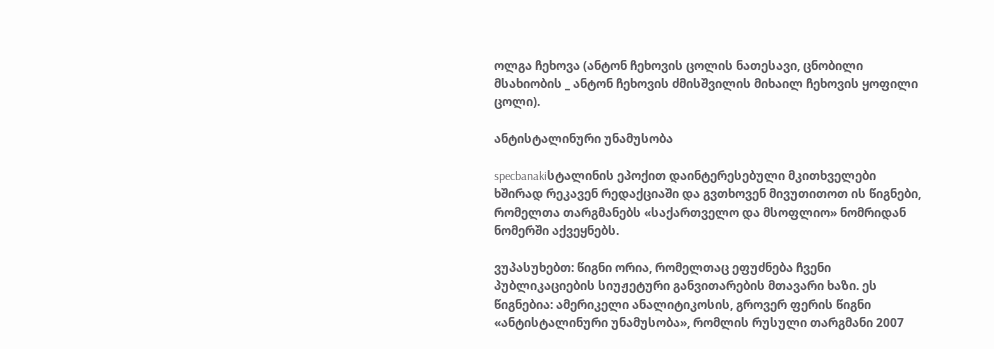ოლგა ჩეხოვა (ანტონ ჩეხოვის ცოლის ნათესავი, ცნობილი მსახიობის _ ანტონ ჩეხოვის ძმისშვილის მიხაილ ჩეხოვის ყოფილი ცოლი).

ანტისტალინური უნამუსობა

specbanakiსტალინის ეპოქით დაინტერესებული მკითხველები ხშირად რეკავენ რედაქციაში და გვთხოვენ მივუთითოთ ის წიგნები, რომელთა თარგმანებს «საქართველო და მსოფლიო» ნომრიდან ნომერში აქვეყნებს.

ვუპასუხებთ: წიგნი ორია, რომელთაც ეფუძნება ჩვენი პუბლიკაციების სიუჟეტური განვითარების მთავარი ხაზი. ეს წიგნებია: ამერიკელი ანალიტიკოსის, გროვერ ფერის წიგნი «ანტისტალინური უნამუსობა», რომლის რუსული თარგმანი 2007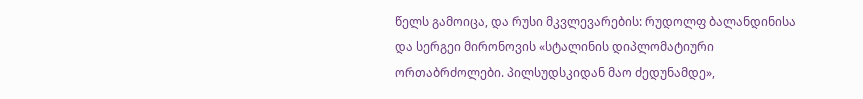წელს გამოიცა, და რუსი მკვლევარების: რუდოლფ ბალანდინისა და სერგეი მირონოვის «სტალინის დიპლომატიური ორთაბრძოლები. პილსუდსკიდან მაო ძედუნამდე»,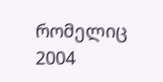რომელიც 2004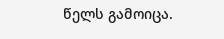წელს გამოიცა.